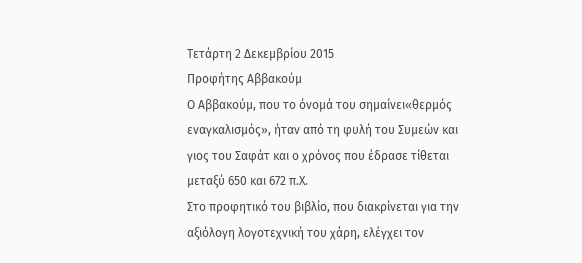Τετάρτη 2 Δεκεμβρίου 2015
Προφήτης Αββακούμ
Ο Αββακούμ, που το όνομά του σημαίνει«θερμός εναγκαλισμός», ήταν από τη φυλή του Συμεών και γιος του Σαφάτ και ο χρόνος που έδρασε τίθεται μεταξύ 650 και 672 π.Χ.
Στο προφητικό του βιβλίο, που διακρίνεται για την αξιόλογη λογοτεχνική του χάρη, ελέγχει τον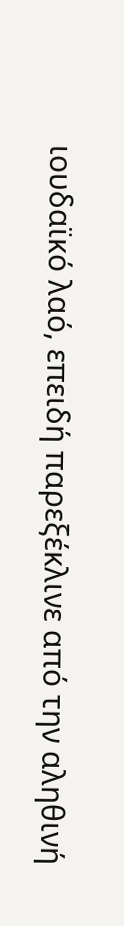ιουδαϊκό λαό, επειδή παρεξέκλινε από την αληθινή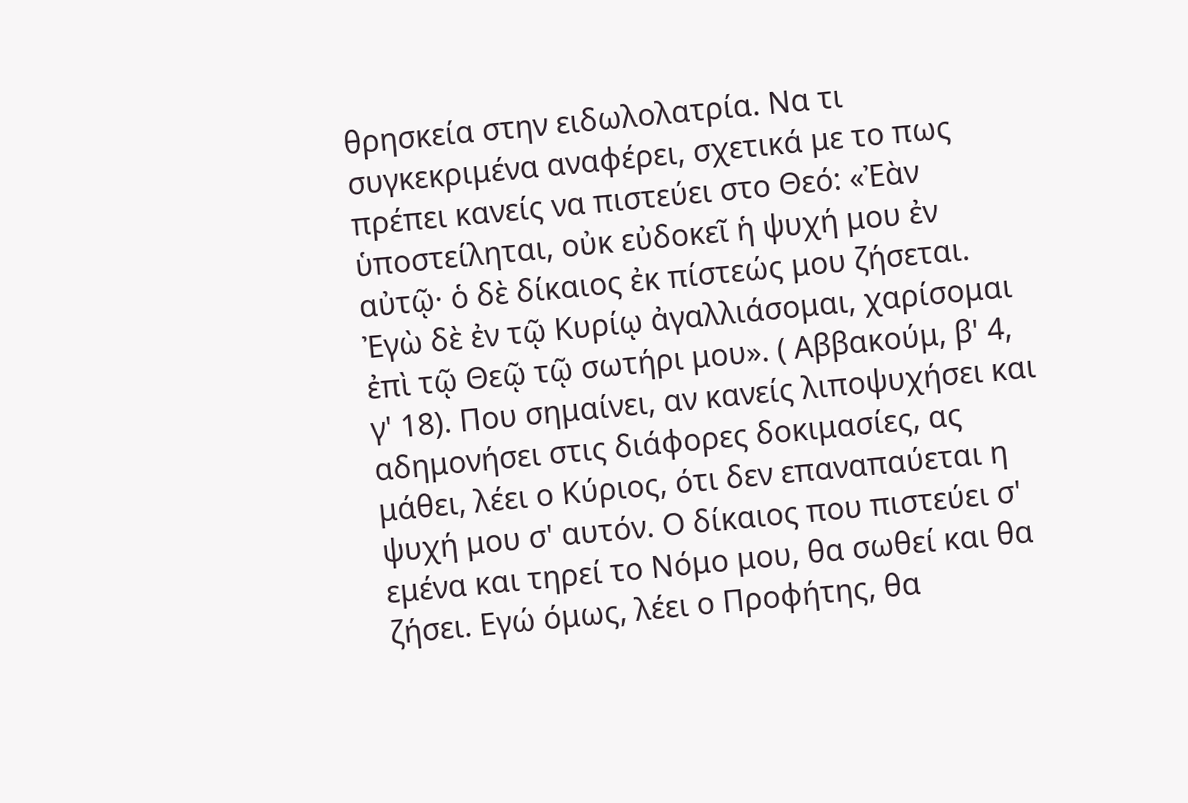θρησκεία στην ειδωλολατρία. Να τι συγκεκριμένα αναφέρει, σχετικά με το πως πρέπει κανείς να πιστεύει στο Θεό: «Ἐὰν ὑποστείληται, οὐκ εὐδοκεῖ ἡ ψυχή μου ἐν αὐτῷ· ὁ δὲ δίκαιος ἐκ πίστεώς μου ζήσεται. Ἐγὼ δὲ ἐν τῷ Κυρίῳ ἀγαλλιάσομαι, χαρίσομαι ἐπὶ τῷ Θεῷ τῷ σωτήρι μου». ( Αββακούμ, β' 4, γ' 18). Που σημαίνει, αν κανείς λιποψυχήσει και αδημονήσει στις διάφορες δοκιμασίες, ας μάθει, λέει ο Κύριος, ότι δεν επαναπαύεται η ψυχή μου σ' αυτόν. Ο δίκαιος που πιστεύει σ' εμένα και τηρεί το Νόμο μου, θα σωθεί και θα ζήσει. Εγώ όμως, λέει ο Προφήτης, θα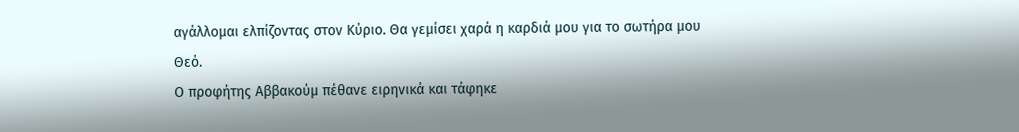αγάλλομαι ελπίζοντας στον Κύριο. Θα γεμίσει χαρά η καρδιά μου για το σωτήρα μου Θεό.
Ο προφήτης Αββακούμ πέθανε ειρηνικά και τάφηκε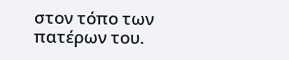στον τόπο των πατέρων του.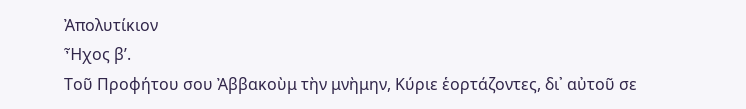Ἀπολυτίκιον
Ἦχος β’.
Τοῦ Προφήτου σου Ἀββακοὺμ τὴν μνὴμην, Κύριε ἑορτάζοντες, δι᾽ αὐτοῦ σε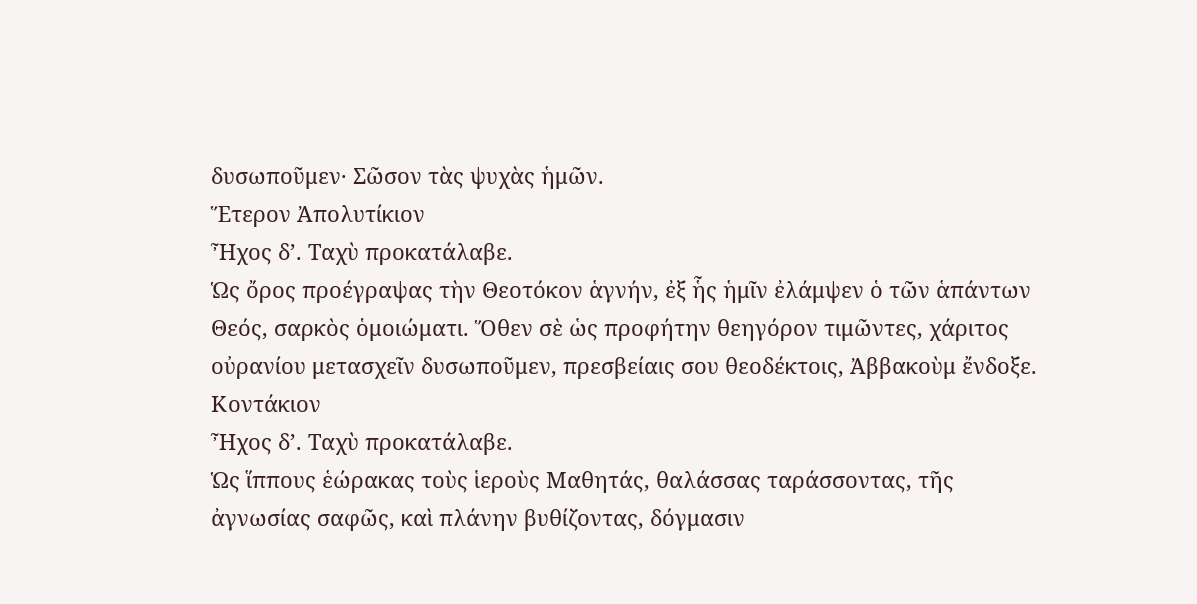δυσωποῦμεν· Σῶσον τὰς ψυχὰς ἡμῶν.
Ἕτερον Ἀπολυτίκιον
Ἦχος δ’. Ταχὺ προκατάλαβε.
Ὡς ὄρος προέγραψας τὴν Θεοτόκον ἁγνήν, ἐξ ἧς ἡμῖν ἐλάμψεν ὁ τῶν ἁπάντων Θεός, σαρκὸς ὁμοιώματι. Ὅθεν σὲ ὡς προφήτην θεηγόρον τιμῶντες, χάριτος οὐρανίου μετασχεῖν δυσωποῦμεν, πρεσβείαις σου θεοδέκτοις, Ἀββακοὺμ ἔνδοξε.
Κοντάκιον
Ἦχος δ’. Ταχὺ προκατάλαβε.
Ὡς ἵππους ἑώρακας τοὺς ἱεροὺς Μαθητάς, θαλάσσας ταράσσοντας, τῆς ἀγνωσίας σαφῶς, καὶ πλάνην βυθίζοντας, δόγμασιν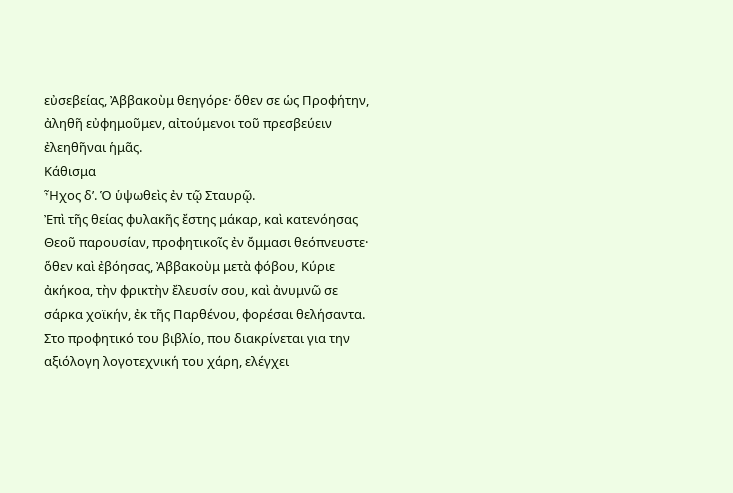εὐσεβείας, Ἀββακοὺμ θεηγόρε· ὅθεν σε ὡς Προφήτην, ἀληθῆ εὐφημοῦμεν, αἰτούμενοι τοῦ πρεσβεύειν ἐλεηθῆναι ἡμᾶς.
Κάθισμα
Ἦχος δ’. Ὁ ὑψωθεὶς ἐν τῷ Σταυρῷ.
Ἐπὶ τῆς θείας φυλακῆς ἔστης μάκαρ, καὶ κατενόησας Θεοῦ παρουσίαν, προφητικοῖς ἐν ὄμμασι θεόπνευστε· ὅθεν καὶ ἐβόησας, Ἀββακοὺμ μετὰ φόβου, Κύριε ἀκήκοα, τὴν φρικτὴν ἔλευσίν σου, καὶ ἀνυμνῶ σε σάρκα χοϊκήν, ἐκ τῆς Παρθένου, φορέσαι θελήσαντα.
Στο προφητικό του βιβλίο, που διακρίνεται για την αξιόλογη λογοτεχνική του χάρη, ελέγχει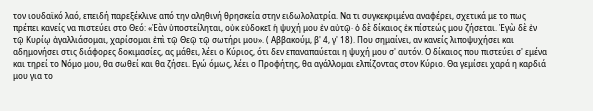τον ιουδαϊκό λαό, επειδή παρεξέκλινε από την αληθινή θρησκεία στην ειδωλολατρία. Να τι συγκεκριμένα αναφέρει, σχετικά με το πως πρέπει κανείς να πιστεύει στο Θεό: «Ἐὰν ὑποστείληται, οὐκ εὐδοκεῖ ἡ ψυχή μου ἐν αὐτῷ· ὁ δὲ δίκαιος ἐκ πίστεώς μου ζήσεται. Ἐγὼ δὲ ἐν τῷ Κυρίῳ ἀγαλλιάσομαι, χαρίσομαι ἐπὶ τῷ Θεῷ τῷ σωτήρι μου». ( Αββακούμ, β' 4, γ' 18). Που σημαίνει, αν κανείς λιποψυχήσει και αδημονήσει στις διάφορες δοκιμασίες, ας μάθει, λέει ο Κύριος, ότι δεν επαναπαύεται η ψυχή μου σ' αυτόν. Ο δίκαιος που πιστεύει σ' εμένα και τηρεί το Νόμο μου, θα σωθεί και θα ζήσει. Εγώ όμως, λέει ο Προφήτης, θα αγάλλομαι ελπίζοντας στον Κύριο. Θα γεμίσει χαρά η καρδιά μου για το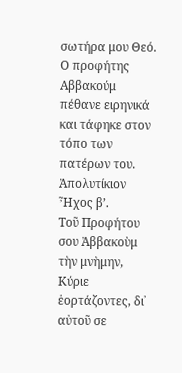σωτήρα μου Θεό.
Ο προφήτης Αββακούμ πέθανε ειρηνικά και τάφηκε στον τόπο των πατέρων του.
Ἀπολυτίκιον
Ἦχος β’.
Τοῦ Προφήτου σου Ἀββακοὺμ τὴν μνὴμην, Κύριε ἑορτάζοντες, δι᾽ αὐτοῦ σε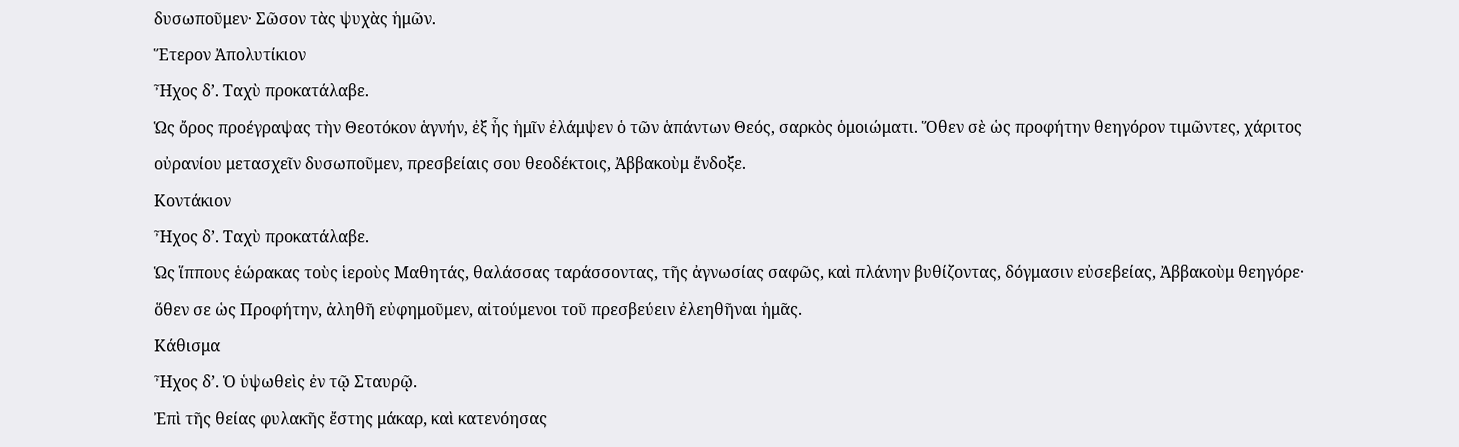δυσωποῦμεν· Σῶσον τὰς ψυχὰς ἡμῶν.
Ἕτερον Ἀπολυτίκιον
Ἦχος δ’. Ταχὺ προκατάλαβε.
Ὡς ὄρος προέγραψας τὴν Θεοτόκον ἁγνήν, ἐξ ἧς ἡμῖν ἐλάμψεν ὁ τῶν ἁπάντων Θεός, σαρκὸς ὁμοιώματι. Ὅθεν σὲ ὡς προφήτην θεηγόρον τιμῶντες, χάριτος οὐρανίου μετασχεῖν δυσωποῦμεν, πρεσβείαις σου θεοδέκτοις, Ἀββακοὺμ ἔνδοξε.
Κοντάκιον
Ἦχος δ’. Ταχὺ προκατάλαβε.
Ὡς ἵππους ἑώρακας τοὺς ἱεροὺς Μαθητάς, θαλάσσας ταράσσοντας, τῆς ἀγνωσίας σαφῶς, καὶ πλάνην βυθίζοντας, δόγμασιν εὐσεβείας, Ἀββακοὺμ θεηγόρε· ὅθεν σε ὡς Προφήτην, ἀληθῆ εὐφημοῦμεν, αἰτούμενοι τοῦ πρεσβεύειν ἐλεηθῆναι ἡμᾶς.
Κάθισμα
Ἦχος δ’. Ὁ ὑψωθεὶς ἐν τῷ Σταυρῷ.
Ἐπὶ τῆς θείας φυλακῆς ἔστης μάκαρ, καὶ κατενόησας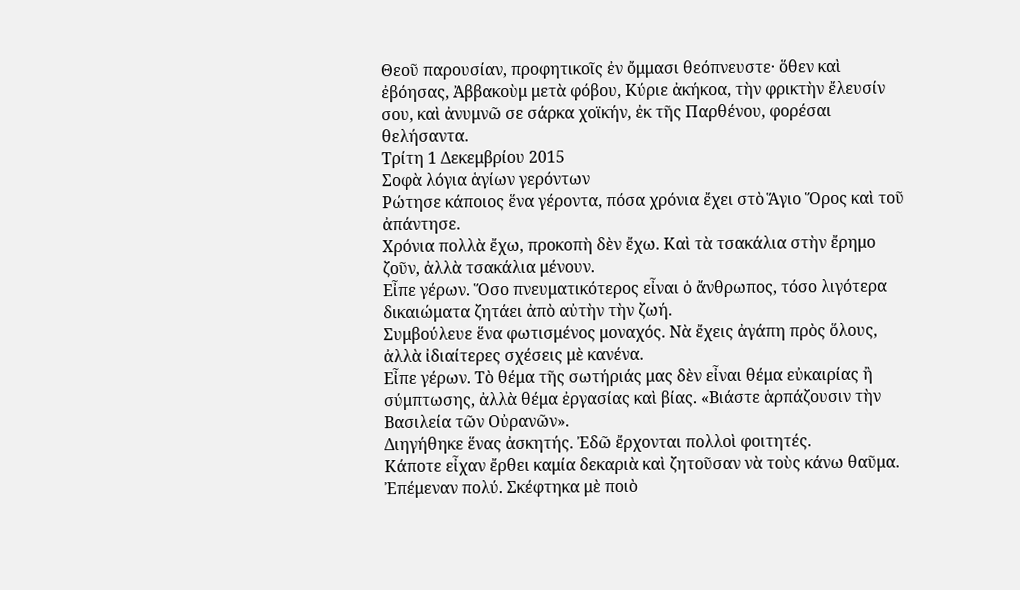Θεοῦ παρουσίαν, προφητικοῖς ἐν ὄμμασι θεόπνευστε· ὅθεν καὶ ἐβόησας, Ἀββακοὺμ μετὰ φόβου, Κύριε ἀκήκοα, τὴν φρικτὴν ἔλευσίν σου, καὶ ἀνυμνῶ σε σάρκα χοϊκήν, ἐκ τῆς Παρθένου, φορέσαι θελήσαντα.
Τρίτη 1 Δεκεμβρίου 2015
Σοφὰ λόγια ἁγίων γερόντων
Ρώτησε κάποιος ἕνα γέροντα, πόσα χρόνια ἔχει στὸ Ἅγιο Ὅρος καὶ τοῦ ἀπάντησε.
Χρόνια πολλὰ ἔχω, προκοπὴ δὲν ἔχω. Καὶ τὰ τσακάλια στὴν ἔρημο ζοῦν, ἀλλὰ τσακάλια μένουν.
Εἶπε γέρων. Ὅσο πνευματικότερος εἶναι ὁ ἄνθρωπος, τόσο λιγότερα δικαιώματα ζητάει ἀπὸ αὐτὴν τὴν ζωή.
Συμβούλευε ἕνα φωτισμένος μοναχός. Νὰ ἔχεις ἀγάπη πρὸς ὅλους, ἀλλὰ ἰδιαίτερες σχέσεις μὲ κανένα.
Εἶπε γέρων. Τὸ θέμα τῆς σωτήριάς μας δὲν εἶναι θέμα εὐκαιρίας ἢ σύμπτωσης, ἀλλὰ θέμα ἐργασίας καὶ βίας. «Βιάστε ἁρπάζουσιν τὴν Βασιλεία τῶν Οὐρανῶν».
Διηγήθηκε ἕνας ἀσκητής. Ἐδῶ ἔρχονται πολλοὶ φοιτητές.
Κάποτε εἶχαν ἔρθει καμία δεκαριὰ καὶ ζητοῦσαν νὰ τοὺς κάνω θαῦμα.
Ἐπέμεναν πολύ. Σκέφτηκα μὲ ποιὸ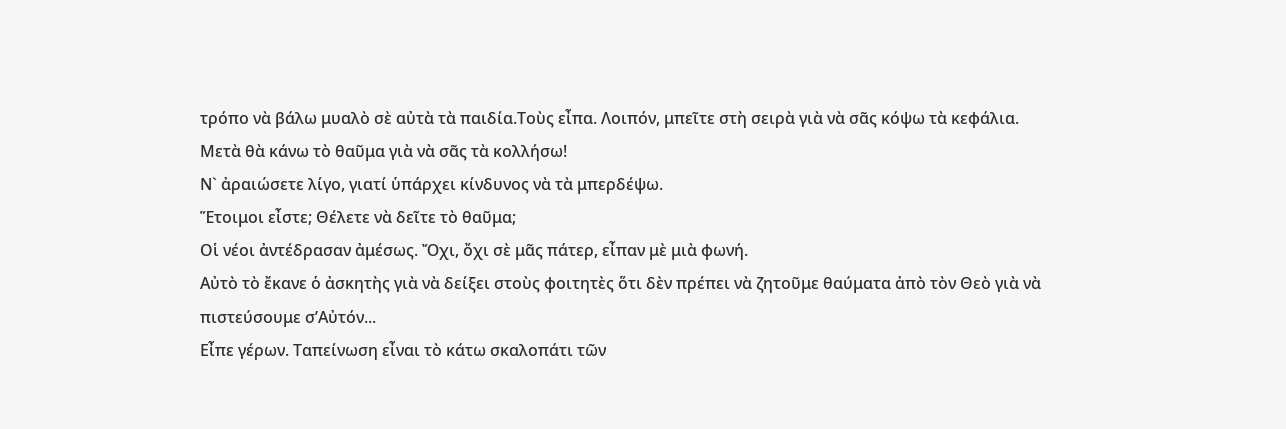τρόπο νὰ βάλω μυαλὸ σὲ αὐτὰ τὰ παιδία.Τοὺς εἶπα. Λοιπόν, μπεῖτε στὴ σειρὰ γιὰ νὰ σᾶς κόψω τὰ κεφάλια.
Μετὰ θὰ κάνω τὸ θαῦμα γιὰ νὰ σᾶς τὰ κολλήσω!
Ν` ἀραιώσετε λίγο, γιατί ὑπάρχει κίνδυνος νὰ τὰ μπερδέψω.
Ἕτοιμοι εἶστε; Θέλετε νὰ δεῖτε τὸ θαῦμα;
Οἱ νέοι ἀντέδρασαν ἀμέσως. Ὄχι, ὄχι σὲ μᾶς πάτερ, εἶπαν μὲ μιὰ φωνή.
Αὐτὸ τὸ ἔκανε ὁ ἀσκητὴς γιὰ νὰ δείξει στοὺς φοιτητὲς ὅτι δὲν πρέπει νὰ ζητοῦμε θαύματα ἀπὸ τὸν Θεὸ γιὰ νὰ πιστεύσουμε σ’Αὐτόν...
Εἶπε γέρων. Ταπείνωση εἶναι τὸ κάτω σκαλοπάτι τῶν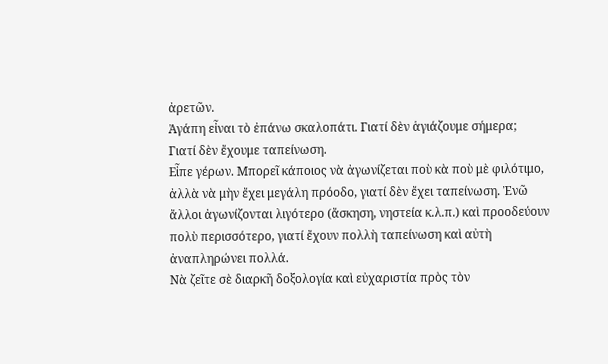ἀρετῶν.
Ἀγάπη εἶναι τὸ ἐπάνω σκαλοπάτι. Γιατί δὲν ἁγιάζουμε σήμερα;
Γιατί δὲν ἔχουμε ταπείνωση.
Εἶπε γέρων. Μπορεῖ κάποιος νὰ ἀγωνίζεται ποὺ κὰ ποὺ μὲ φιλότιμο, ἀλλὰ νὰ μὴν ἔχει μεγάλη πρόοδο, γιατί δὲν ἔχει ταπείνωση. Ἐνῶ ἄλλοι ἀγωνίζονται λιγότερο (ἄσκηση, νηστεία κ.λ.π.) καὶ προοδεύουν πολὺ περισσότερο, γιατί ἔχουν πολλὴ ταπείνωση καὶ αὐτὴ ἀναπληρώνει πολλά.
Νὰ ζεῖτε σὲ διαρκῆ δοξολογία καὶ εὐχαριστία πρὸς τὸν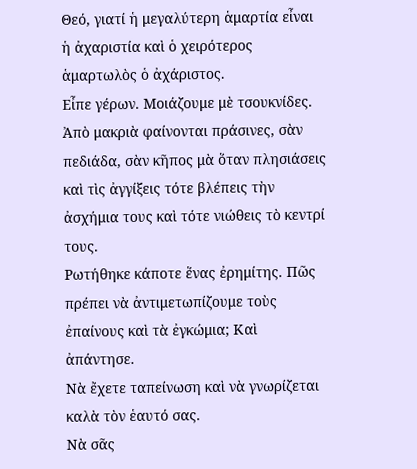Θεό, γιατί ἡ μεγαλύτερη ἁμαρτία εἶναι ἡ ἀχαριστία καὶ ὁ χειρότερος ἁμαρτωλὸς ὁ ἀχάριστος.
Εἶπε γέρων. Μοιάζουμε μὲ τσουκνίδες. Ἀπὸ μακριὰ φαίνονται πράσινες, σὰν πεδιάδα, σὰν κῆπος μὰ ὅταν πλησιάσεις καὶ τὶς ἀγγίξεις τότε βλέπεις τὴν ἀσχήμια τους καὶ τότε νιώθεις τὸ κεντρί τους.
Ρωτήθηκε κάποτε ἕνας ἐρημίτης. Πῶς πρέπει νὰ ἀντιμετωπίζουμε τοὺς ἐπαίνους καὶ τὰ ἐγκώμια; Καὶ ἀπάντησε.
Νὰ ἔχετε ταπείνωση καὶ νὰ γνωρίζεται καλὰ τὸν ἑαυτό σας.
Νὰ σᾶς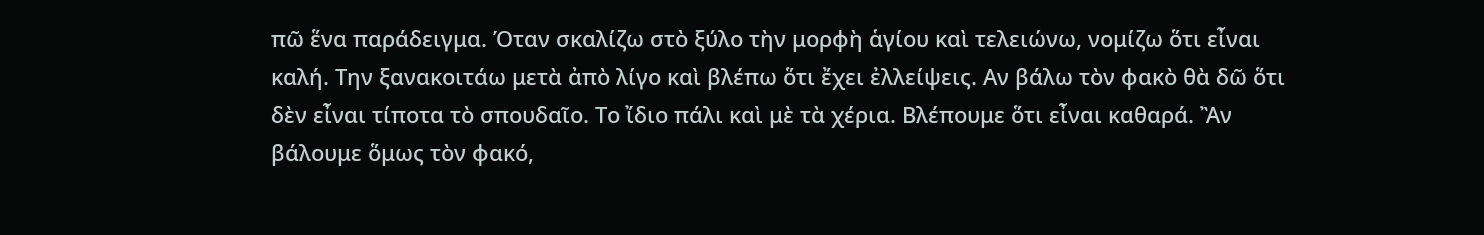πῶ ἕνα παράδειγμα. Όταν σκαλίζω στὸ ξύλο τὴν μορφὴ ἁγίου καὶ τελειώνω, νομίζω ὅτι εἶναι καλή. Την ξανακοιτάω μετὰ ἀπὸ λίγο καὶ βλέπω ὅτι ἔχει ἐλλείψεις. Αν βάλω τὸν φακὸ θὰ δῶ ὅτι δὲν εἶναι τίποτα τὸ σπουδαῖο. Το ἴδιο πάλι καὶ μὲ τὰ χέρια. Βλέπουμε ὅτι εἶναι καθαρά. Ἂν βάλουμε ὅμως τὸν φακό,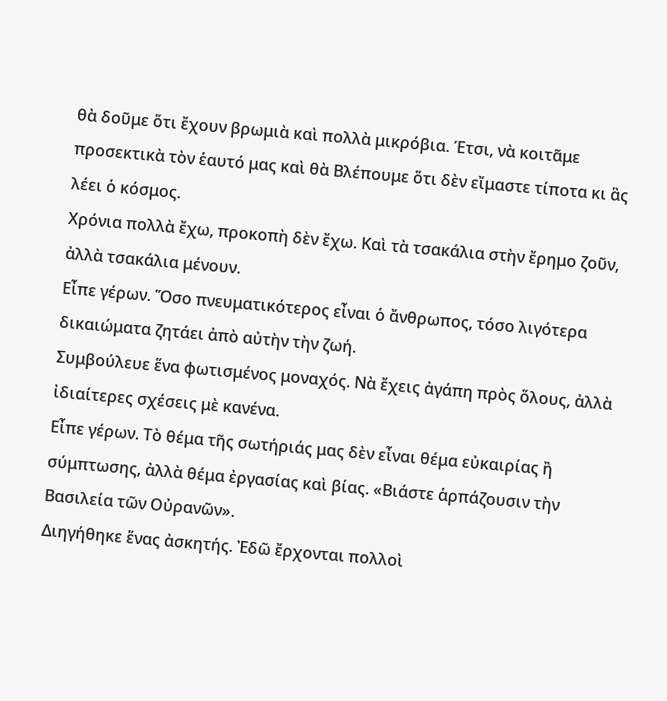θὰ δοῦμε ὅτι ἔχουν βρωμιὰ καὶ πολλὰ μικρόβια. Έτσι, νὰ κοιτᾶμε προσεκτικὰ τὸν ἑαυτό μας καὶ θὰ Βλέπουμε ὅτι δὲν εἴμαστε τίποτα κι ἃς λέει ὁ κόσμος.
Χρόνια πολλὰ ἔχω, προκοπὴ δὲν ἔχω. Καὶ τὰ τσακάλια στὴν ἔρημο ζοῦν, ἀλλὰ τσακάλια μένουν.
Εἶπε γέρων. Ὅσο πνευματικότερος εἶναι ὁ ἄνθρωπος, τόσο λιγότερα δικαιώματα ζητάει ἀπὸ αὐτὴν τὴν ζωή.
Συμβούλευε ἕνα φωτισμένος μοναχός. Νὰ ἔχεις ἀγάπη πρὸς ὅλους, ἀλλὰ ἰδιαίτερες σχέσεις μὲ κανένα.
Εἶπε γέρων. Τὸ θέμα τῆς σωτήριάς μας δὲν εἶναι θέμα εὐκαιρίας ἢ σύμπτωσης, ἀλλὰ θέμα ἐργασίας καὶ βίας. «Βιάστε ἁρπάζουσιν τὴν Βασιλεία τῶν Οὐρανῶν».
Διηγήθηκε ἕνας ἀσκητής. Ἐδῶ ἔρχονται πολλοὶ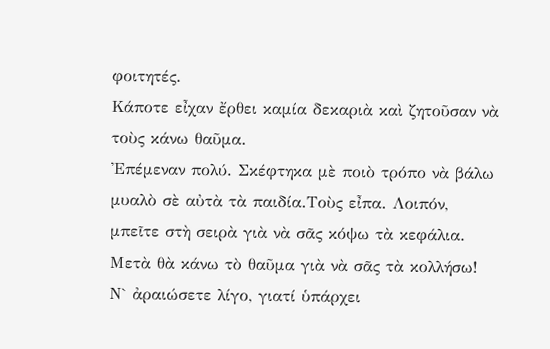φοιτητές.
Κάποτε εἶχαν ἔρθει καμία δεκαριὰ καὶ ζητοῦσαν νὰ τοὺς κάνω θαῦμα.
Ἐπέμεναν πολύ. Σκέφτηκα μὲ ποιὸ τρόπο νὰ βάλω μυαλὸ σὲ αὐτὰ τὰ παιδία.Τοὺς εἶπα. Λοιπόν, μπεῖτε στὴ σειρὰ γιὰ νὰ σᾶς κόψω τὰ κεφάλια.
Μετὰ θὰ κάνω τὸ θαῦμα γιὰ νὰ σᾶς τὰ κολλήσω!
Ν` ἀραιώσετε λίγο, γιατί ὑπάρχει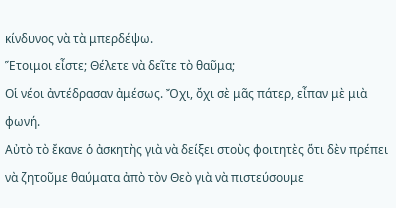κίνδυνος νὰ τὰ μπερδέψω.
Ἕτοιμοι εἶστε; Θέλετε νὰ δεῖτε τὸ θαῦμα;
Οἱ νέοι ἀντέδρασαν ἀμέσως. Ὄχι, ὄχι σὲ μᾶς πάτερ, εἶπαν μὲ μιὰ φωνή.
Αὐτὸ τὸ ἔκανε ὁ ἀσκητὴς γιὰ νὰ δείξει στοὺς φοιτητὲς ὅτι δὲν πρέπει νὰ ζητοῦμε θαύματα ἀπὸ τὸν Θεὸ γιὰ νὰ πιστεύσουμε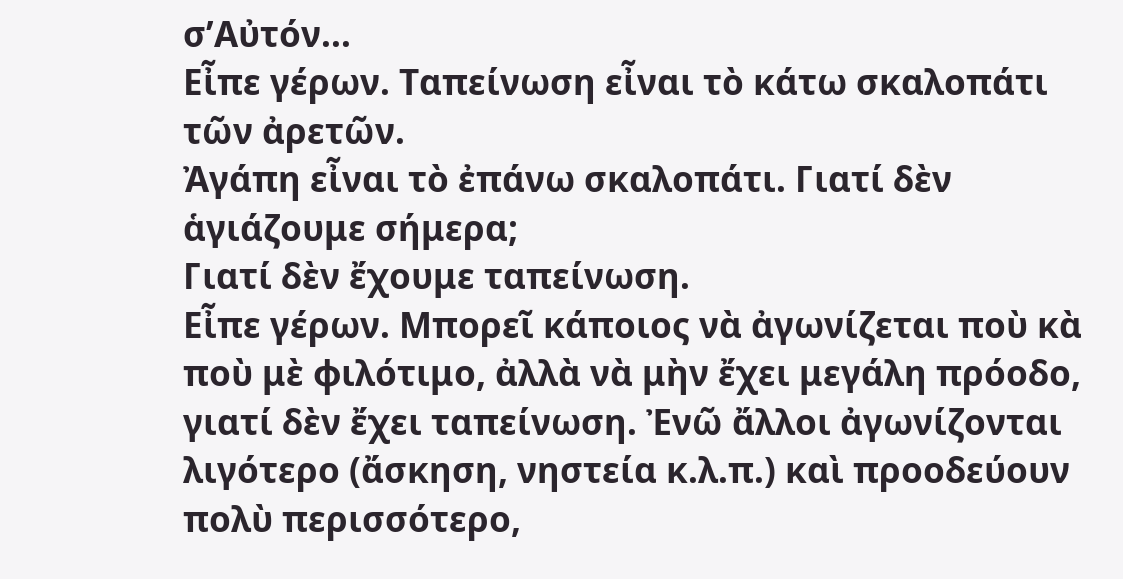σ’Αὐτόν...
Εἶπε γέρων. Ταπείνωση εἶναι τὸ κάτω σκαλοπάτι τῶν ἀρετῶν.
Ἀγάπη εἶναι τὸ ἐπάνω σκαλοπάτι. Γιατί δὲν ἁγιάζουμε σήμερα;
Γιατί δὲν ἔχουμε ταπείνωση.
Εἶπε γέρων. Μπορεῖ κάποιος νὰ ἀγωνίζεται ποὺ κὰ ποὺ μὲ φιλότιμο, ἀλλὰ νὰ μὴν ἔχει μεγάλη πρόοδο, γιατί δὲν ἔχει ταπείνωση. Ἐνῶ ἄλλοι ἀγωνίζονται λιγότερο (ἄσκηση, νηστεία κ.λ.π.) καὶ προοδεύουν πολὺ περισσότερο,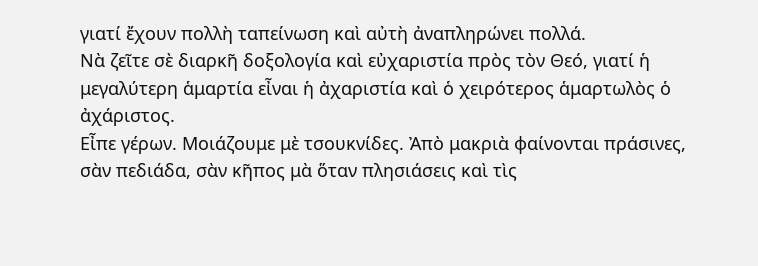γιατί ἔχουν πολλὴ ταπείνωση καὶ αὐτὴ ἀναπληρώνει πολλά.
Νὰ ζεῖτε σὲ διαρκῆ δοξολογία καὶ εὐχαριστία πρὸς τὸν Θεό, γιατί ἡ μεγαλύτερη ἁμαρτία εἶναι ἡ ἀχαριστία καὶ ὁ χειρότερος ἁμαρτωλὸς ὁ ἀχάριστος.
Εἶπε γέρων. Μοιάζουμε μὲ τσουκνίδες. Ἀπὸ μακριὰ φαίνονται πράσινες, σὰν πεδιάδα, σὰν κῆπος μὰ ὅταν πλησιάσεις καὶ τὶς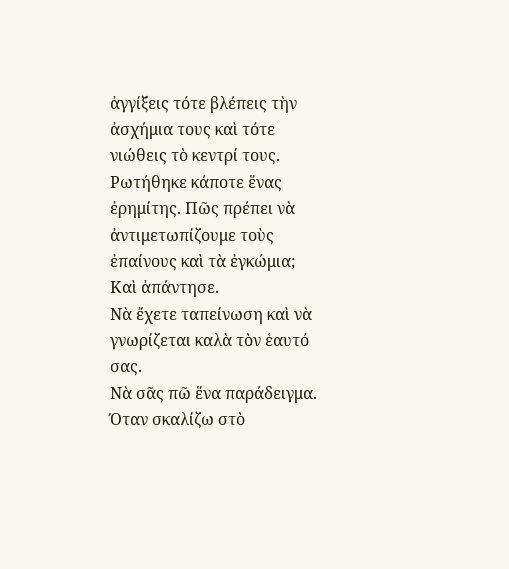ἀγγίξεις τότε βλέπεις τὴν ἀσχήμια τους καὶ τότε νιώθεις τὸ κεντρί τους.
Ρωτήθηκε κάποτε ἕνας ἐρημίτης. Πῶς πρέπει νὰ ἀντιμετωπίζουμε τοὺς ἐπαίνους καὶ τὰ ἐγκώμια; Καὶ ἀπάντησε.
Νὰ ἔχετε ταπείνωση καὶ νὰ γνωρίζεται καλὰ τὸν ἑαυτό σας.
Νὰ σᾶς πῶ ἕνα παράδειγμα. Όταν σκαλίζω στὸ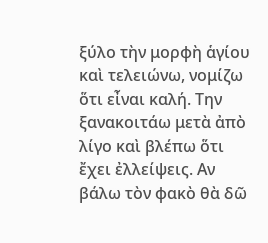ξύλο τὴν μορφὴ ἁγίου καὶ τελειώνω, νομίζω ὅτι εἶναι καλή. Την ξανακοιτάω μετὰ ἀπὸ λίγο καὶ βλέπω ὅτι ἔχει ἐλλείψεις. Αν βάλω τὸν φακὸ θὰ δῶ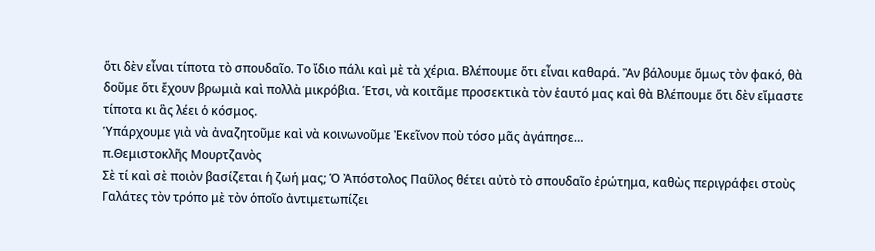ὅτι δὲν εἶναι τίποτα τὸ σπουδαῖο. Το ἴδιο πάλι καὶ μὲ τὰ χέρια. Βλέπουμε ὅτι εἶναι καθαρά. Ἂν βάλουμε ὅμως τὸν φακό, θὰ δοῦμε ὅτι ἔχουν βρωμιὰ καὶ πολλὰ μικρόβια. Έτσι, νὰ κοιτᾶμε προσεκτικὰ τὸν ἑαυτό μας καὶ θὰ Βλέπουμε ὅτι δὲν εἴμαστε τίποτα κι ἃς λέει ὁ κόσμος.
Ὑπάρχουμε γιὰ νὰ ἀναζητοῦμε καὶ νὰ κοινωνοῦμε Ἐκεῖνον ποὺ τόσο μᾶς ἀγάπησε…
π.Θεμιστοκλῆς Μουρτζανὸς
Σὲ τί καὶ σὲ ποιὸν βασίζεται ἡ ζωή μας; Ὁ Ἀπόστολος Παῦλος θέτει αὐτὸ τὸ σπουδαῖο ἐρώτημα, καθὼς περιγράφει στοὺς Γαλάτες τὸν τρόπο μὲ τὸν ὁποῖο ἀντιμετωπίζει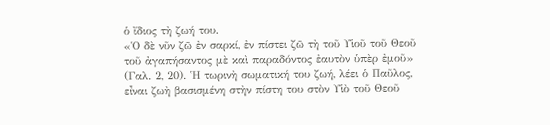ὁ ἴδιος τὴ ζωή του.
«Ὁ δὲ νῦν ζῶ ἐν σαρκί, ἐν πίστει ζῶ τὴ τοῦ Υἱοῦ τοῦ Θεοῦ τοῦ ἀγαπήσαντος μὲ καὶ παραδόντος ἐαυτὸν ὑπὲρ ἐμοῦ» (Γαλ. 2, 20). Ἡ τωρινὴ σωματική του ζωή, λέει ὁ Παῦλος, εἶναι ζωὴ βασισμένη στὴν πίστη του στὸν Υἱὸ τοῦ Θεοῦ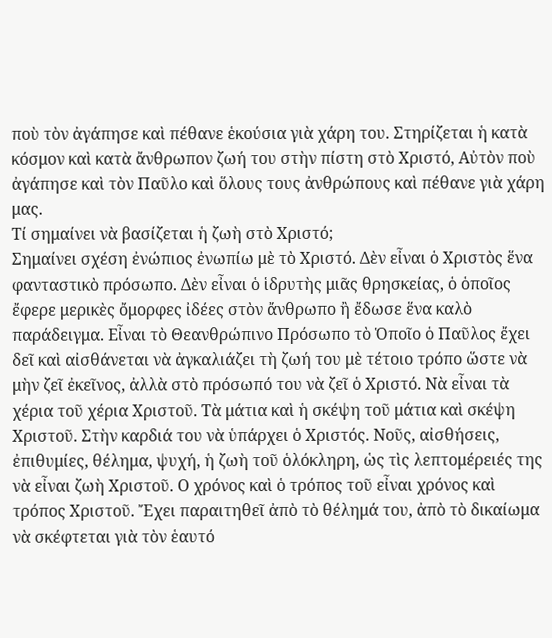ποὺ τὸν ἀγάπησε καὶ πέθανε ἑκούσια γιὰ χάρη του. Στηρίζεται ἡ κατὰ κόσμον καὶ κατὰ ἄνθρωπον ζωή του στὴν πίστη στὸ Χριστό, Αὐτὸν ποὺ ἀγάπησε καὶ τὸν Παῦλο καὶ ὅλους τους ἀνθρώπους καὶ πέθανε γιὰ χάρη μας.
Τί σημαίνει νὰ βασίζεται ἡ ζωὴ στὸ Χριστό;
Σημαίνει σχέση ἐνώπιος ἐνωπίω μὲ τὸ Χριστό. Δὲν εἶναι ὁ Χριστὸς ἕνα φανταστικὸ πρόσωπο. Δὲν εἶναι ὁ ἱδρυτὴς μιᾶς θρησκείας, ὁ ὁποῖος ἔφερε μερικὲς ὄμορφες ἰδέες στὸν ἄνθρωπο ἢ ἔδωσε ἕνα καλὸ παράδειγμα. Εἶναι τὸ Θεανθρώπινο Πρόσωπο τὸ Ὁποῖο ὁ Παῦλος ἔχει δεῖ καὶ αἰσθάνεται νὰ ἀγκαλιάζει τὴ ζωή του μὲ τέτοιο τρόπο ὥστε νὰ μὴν ζεῖ ἐκεῖνος, ἀλλὰ στὸ πρόσωπό του νὰ ζεῖ ὁ Χριστό. Νὰ εἶναι τὰ χέρια τοῦ χέρια Χριστοῦ. Τὰ μάτια καὶ ἡ σκέψη τοῦ μάτια καὶ σκέψη Χριστοῦ. Στὴν καρδιά του νὰ ὑπάρχει ὁ Χριστός. Νοῦς, αἰσθήσεις, ἐπιθυμίες, θέλημα, ψυχή, ἡ ζωὴ τοῦ ὁλόκληρη, ὡς τὶς λεπτομέρειές της νὰ εἶναι ζωὴ Χριστοῦ. Ο χρόνος καὶ ὁ τρόπος τοῦ εἶναι χρόνος καὶ τρόπος Χριστοῦ. Ἔχει παραιτηθεῖ ἀπὸ τὸ θέλημά του, ἀπὸ τὸ δικαίωμα νὰ σκέφτεται γιὰ τὸν ἑαυτό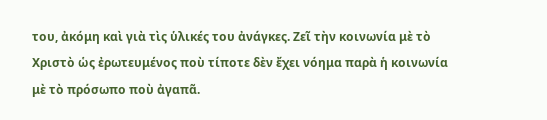του, ἀκόμη καὶ γιὰ τὶς ὑλικές του ἀνάγκες. Ζεῖ τὴν κοινωνία μὲ τὸ Χριστὸ ὡς ἐρωτευμένος ποὺ τίποτε δὲν ἔχει νόημα παρὰ ἡ κοινωνία μὲ τὸ πρόσωπο ποὺ ἀγαπᾶ.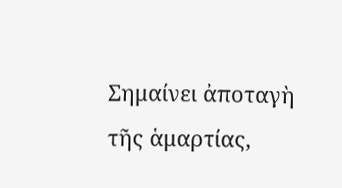Σημαίνει ἀποταγὴ τῆς ἁμαρτίας,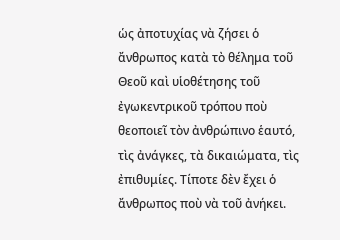ὡς ἀποτυχίας νὰ ζήσει ὁ ἄνθρωπος κατὰ τὸ θέλημα τοῦ Θεοῦ καὶ υἱοθέτησης τοῦ ἐγωκεντρικοῦ τρόπου ποὺ θεοποιεῖ τὸν ἀνθρώπινο ἑαυτό, τὶς ἀνάγκες, τὰ δικαιώματα, τὶς ἐπιθυμίες. Τίποτε δὲν ἔχει ὁ ἄνθρωπος ποὺ νὰ τοῦ ἀνήκει.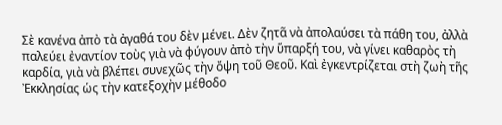Σὲ κανένα ἀπὸ τὰ ἀγαθά του δὲν μένει. Δὲν ζητᾶ νὰ ἀπολαύσει τὰ πάθη του, ἀλλὰ παλεύει ἐναντίον τοὺς γιὰ νὰ φύγουν ἀπὸ τὴν ὕπαρξή του, νὰ γίνει καθαρὸς τὴ καρδία, γιὰ νὰ βλέπει συνεχῶς τὴν ὄψη τοῦ Θεοῦ. Καὶ ἐγκεντρίζεται στὴ ζωὴ τῆς Ἐκκλησίας ὡς τὴν κατεξοχὴν μέθοδο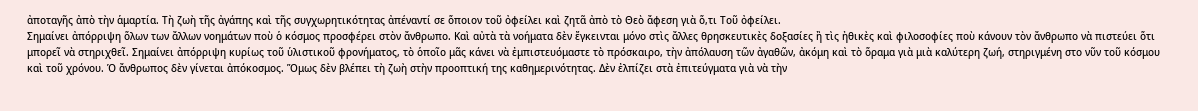ἀποταγῆς ἀπὸ τὴν ἁμαρτία. Τὴ ζωὴ τῆς ἀγάπης καὶ τῆς συγχωρητικότητας ἀπέναντί σε ὅποιον τοῦ ὀφείλει καὶ ζητᾶ ἀπὸ τὸ Θεὸ ἄφεση γιὰ ὅ,τι Τοῦ ὀφείλει.
Σημαίνει ἀπόρριψη ὅλων των ἄλλων νοημάτων ποὺ ὁ κόσμος προσφέρει στὸν ἄνθρωπο. Καὶ αὐτὰ τὰ νοήματα δὲν ἔγκεινται μόνο στὶς ἄλλες θρησκευτικὲς δοξασίες ἢ τὶς ἠθικὲς καὶ φιλοσοφίες ποὺ κάνουν τὸν ἄνθρωπο νὰ πιστεύει ὅτι μπορεῖ νὰ στηριχθεῖ. Σημαίνει ἀπόρριψη κυρίως τοῦ ὑλιστικοῦ φρονήματος, τὸ ὁποῖο μᾶς κάνει νὰ ἐμπιστευόμαστε τὸ πρόσκαιρο, τὴν ἀπόλαυση τῶν ἀγαθῶν, ἀκόμη καὶ τὸ ὅραμα γιὰ μιὰ καλύτερη ζωή, στηριγμένη στο νῦν τοῦ κόσμου καὶ τοῦ χρόνου. Ὁ ἄνθρωπος δὲν γίνεται ἀπόκοσμος. Ὅμως δὲν βλέπει τὴ ζωὴ στὴν προοπτική της καθημερινότητας. Δὲν ἐλπίζει στὰ ἐπιτεύγματα γιὰ νὰ τὴν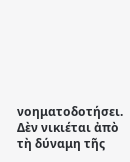νοηματοδοτήσει. Δὲν νικιέται ἀπὸ τὴ δύναμη τῆς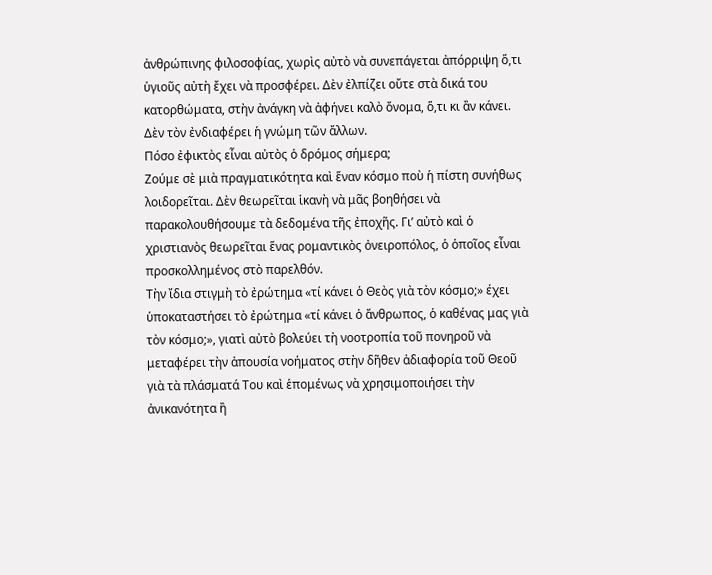ἀνθρώπινης φιλοσοφίας, χωρὶς αὐτὸ νὰ συνεπάγεται ἀπόρριψη ὅ,τι ὑγιοῦς αὐτὴ ἔχει νὰ προσφέρει. Δὲν ἐλπίζει οὔτε στὰ δικά του κατορθώματα, στὴν ἀνάγκη νὰ ἀφήνει καλὸ ὄνομα, ὅ,τι κι ἂν κάνει. Δὲν τὸν ἐνδιαφέρει ἡ γνώμη τῶν ἄλλων.
Πόσο ἐφικτὸς εἶναι αὐτὸς ὁ δρόμος σήμερα;
Ζούμε σὲ μιὰ πραγματικότητα καὶ ἕναν κόσμο ποὺ ἡ πίστη συνήθως λοιδορεῖται. Δὲν θεωρεῖται ἱκανὴ νὰ μᾶς βοηθήσει νὰ παρακολουθήσουμε τὰ δεδομένα τῆς ἐποχῆς. Γι’ αὐτὸ καὶ ὁ χριστιανὸς θεωρεῖται ἕνας ρομαντικὸς ὀνειροπόλος, ὁ ὁποῖος εἶναι προσκολλημένος στὸ παρελθόν.
Τὴν ἴδια στιγμὴ τὸ ἐρώτημα «τί κάνει ὁ Θεὸς γιὰ τὸν κόσμο;» έχει ὑποκαταστήσει τὸ ἐρώτημα «τί κάνει ὁ ἄνθρωπος, ὁ καθένας μας γιὰ τὸν κόσμο;», γιατὶ αὐτὸ βολεύει τὴ νοοτροπία τοῦ πονηροῦ νὰ μεταφέρει τὴν ἀπουσία νοήματος στὴν δῆθεν ἀδιαφορία τοῦ Θεοῦ γιὰ τὰ πλάσματά Του καὶ ἑπομένως νὰ χρησιμοποιήσει τὴν ἀνικανότητα ἢ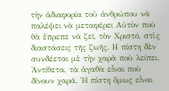τὴν ἀδιαφορία τοῦ ἀνθρώπου νὰ παλέψει νὰ μεταφέρει Αὐτὸν ποὺ θὰ ἔπρεπε νὰ ζεῖ, τὸν Χριστό, στὶς διαστάσεις τῆς ζωῆς. Η πίστη δὲν συνδέεται μὲ τὴν χαρὰ ποὺ λείπει. Ἀντίθετα, τὰ ἀγαθὰ εἶναι ποὺ δίνουν χαρά. Ἡ πίστη ὅμως εἶναι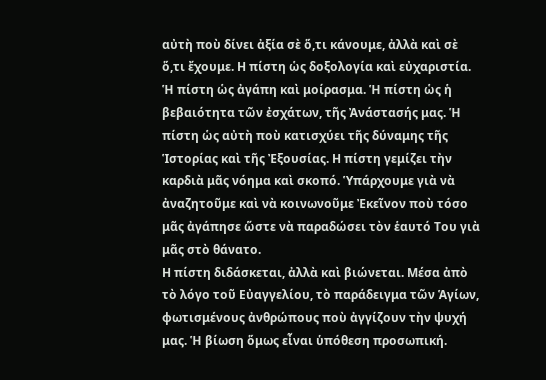αὐτὴ ποὺ δίνει ἀξία σὲ ὅ,τι κάνουμε, ἀλλὰ καὶ σὲ ὅ,τι ἔχουμε. Η πίστη ὡς δοξολογία καὶ εὐχαριστία. Ἡ πίστη ὡς ἀγάπη καὶ μοίρασμα. Ἡ πίστη ὡς ἡ βεβαιότητα τῶν ἐσχάτων, τῆς Ἀνάστασής μας. Ἡ πίστη ὡς αὐτὴ ποὺ κατισχύει τῆς δύναμης τῆς Ἱστορίας καὶ τῆς Ἐξουσίας. Η πίστη γεμίζει τὴν καρδιὰ μᾶς νόημα καὶ σκοπό. Ὑπάρχουμε γιὰ νὰ ἀναζητοῦμε καὶ νὰ κοινωνοῦμε Ἐκεῖνον ποὺ τόσο μᾶς ἀγάπησε ὥστε νὰ παραδώσει τὸν ἑαυτό Του γιὰ μᾶς στὸ θάνατο.
Η πίστη διδάσκεται, ἀλλὰ καὶ βιώνεται. Μέσα ἀπὸ τὸ λόγο τοῦ Εὐαγγελίου, τὸ παράδειγμα τῶν Ἁγίων, φωτισμένους ἀνθρώπους ποὺ ἀγγίζουν τὴν ψυχή μας. Ἡ βίωση ὅμως εἶναι ὑπόθεση προσωπική.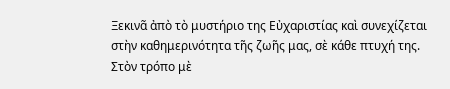Ξεκινᾶ ἀπὸ τὸ μυστήριο της Εὐχαριστίας καὶ συνεχίζεται στὴν καθημερινότητα τῆς ζωῆς μας, σὲ κάθε πτυχή της. Στὸν τρόπο μὲ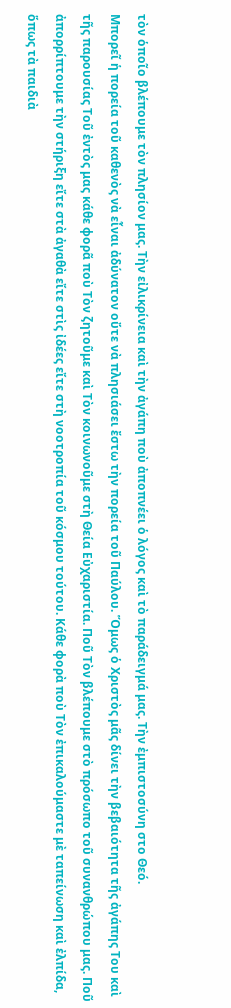τὸν ὁποῖο βλέπουμε τὸν πλησίον μας. Τὴν εἰλικρίνεια καὶ τὴν ἀγάπη ποὺ ἀποπνέει ὁ λόγος καὶ τὸ παράδειγμά μας. Τὴν ἐμπιστοσύνη στο Θεό.
Μπορεῖ ἡ πορεία τοῦ καθενὸς νὰ εἶναι ἀδύνατον οὔτε νὰ πλησιάσει ἔστω τὴν πορεία τοῦ Παύλου. Ὅμως ὁ Χριστὸς μᾶς δίνει τὴν βεβαιότητα τῆς ἀγάπης Του καὶ τῆς παρουσίας Τοῦ ἐντὸς μας κάθε φορᾶ ποὺ Τὸν ζητοῦμε καὶ Τὸν κοινωνοῦμε στὴ Θεία Εὐχαριστία. Ποῦ Τὸν βλέπουμε στὸ πρόσωπο τοῦ συνανθρώπου μας. Ποῦ ἀπορρίπτουμε τὴν στήριξη εἴτε στὰ ἀγαθὰ εἴτε στὶς ἰδέες εἴτε στὴ νοοτροπία τοῦ κόσμου τούτου. Κάθε φορὰ ποὺ Τὸν ἐπικαλούμαστε μὲ ταπείνωση καὶ ἐλπίδα, ὅπως τὰ παιδιὰ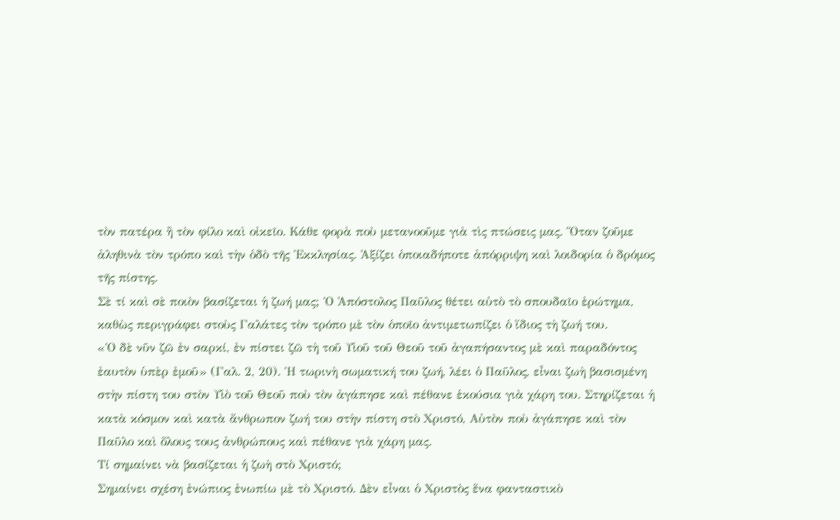τὸν πατέρα ἢ τὸν φίλο καὶ οἰκεῖο. Κάθε φορὰ ποὺ μετανοοῦμε γιὰ τὶς πτώσεις μας. Ὅταν ζοῦμε ἀληθινὰ τὸν τρόπο καὶ τὴν ὁδὸ τῆς Ἐκκλησίας. Ἀξίζει ὁποιαδήποτε ἀπόρριψη καὶ λοιδορία ὁ δρόμος τῆς πίστης.
Σὲ τί καὶ σὲ ποιὸν βασίζεται ἡ ζωή μας; Ὁ Ἀπόστολος Παῦλος θέτει αὐτὸ τὸ σπουδαῖο ἐρώτημα, καθὼς περιγράφει στοὺς Γαλάτες τὸν τρόπο μὲ τὸν ὁποῖο ἀντιμετωπίζει ὁ ἴδιος τὴ ζωή του.
«Ὁ δὲ νῦν ζῶ ἐν σαρκί, ἐν πίστει ζῶ τὴ τοῦ Υἱοῦ τοῦ Θεοῦ τοῦ ἀγαπήσαντος μὲ καὶ παραδόντος ἐαυτὸν ὑπὲρ ἐμοῦ» (Γαλ. 2, 20). Ἡ τωρινὴ σωματική του ζωή, λέει ὁ Παῦλος, εἶναι ζωὴ βασισμένη στὴν πίστη του στὸν Υἱὸ τοῦ Θεοῦ ποὺ τὸν ἀγάπησε καὶ πέθανε ἑκούσια γιὰ χάρη του. Στηρίζεται ἡ κατὰ κόσμον καὶ κατὰ ἄνθρωπον ζωή του στὴν πίστη στὸ Χριστό, Αὐτὸν ποὺ ἀγάπησε καὶ τὸν Παῦλο καὶ ὅλους τους ἀνθρώπους καὶ πέθανε γιὰ χάρη μας.
Τί σημαίνει νὰ βασίζεται ἡ ζωὴ στὸ Χριστό;
Σημαίνει σχέση ἐνώπιος ἐνωπίω μὲ τὸ Χριστό. Δὲν εἶναι ὁ Χριστὸς ἕνα φανταστικὸ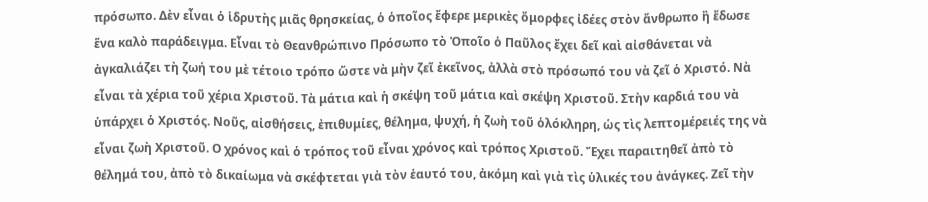πρόσωπο. Δὲν εἶναι ὁ ἱδρυτὴς μιᾶς θρησκείας, ὁ ὁποῖος ἔφερε μερικὲς ὄμορφες ἰδέες στὸν ἄνθρωπο ἢ ἔδωσε ἕνα καλὸ παράδειγμα. Εἶναι τὸ Θεανθρώπινο Πρόσωπο τὸ Ὁποῖο ὁ Παῦλος ἔχει δεῖ καὶ αἰσθάνεται νὰ ἀγκαλιάζει τὴ ζωή του μὲ τέτοιο τρόπο ὥστε νὰ μὴν ζεῖ ἐκεῖνος, ἀλλὰ στὸ πρόσωπό του νὰ ζεῖ ὁ Χριστό. Νὰ εἶναι τὰ χέρια τοῦ χέρια Χριστοῦ. Τὰ μάτια καὶ ἡ σκέψη τοῦ μάτια καὶ σκέψη Χριστοῦ. Στὴν καρδιά του νὰ ὑπάρχει ὁ Χριστός. Νοῦς, αἰσθήσεις, ἐπιθυμίες, θέλημα, ψυχή, ἡ ζωὴ τοῦ ὁλόκληρη, ὡς τὶς λεπτομέρειές της νὰ εἶναι ζωὴ Χριστοῦ. Ο χρόνος καὶ ὁ τρόπος τοῦ εἶναι χρόνος καὶ τρόπος Χριστοῦ. Ἔχει παραιτηθεῖ ἀπὸ τὸ θέλημά του, ἀπὸ τὸ δικαίωμα νὰ σκέφτεται γιὰ τὸν ἑαυτό του, ἀκόμη καὶ γιὰ τὶς ὑλικές του ἀνάγκες. Ζεῖ τὴν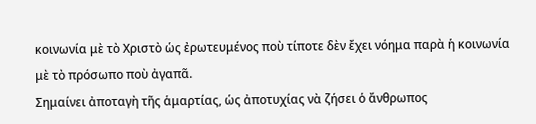κοινωνία μὲ τὸ Χριστὸ ὡς ἐρωτευμένος ποὺ τίποτε δὲν ἔχει νόημα παρὰ ἡ κοινωνία μὲ τὸ πρόσωπο ποὺ ἀγαπᾶ.
Σημαίνει ἀποταγὴ τῆς ἁμαρτίας, ὡς ἀποτυχίας νὰ ζήσει ὁ ἄνθρωπος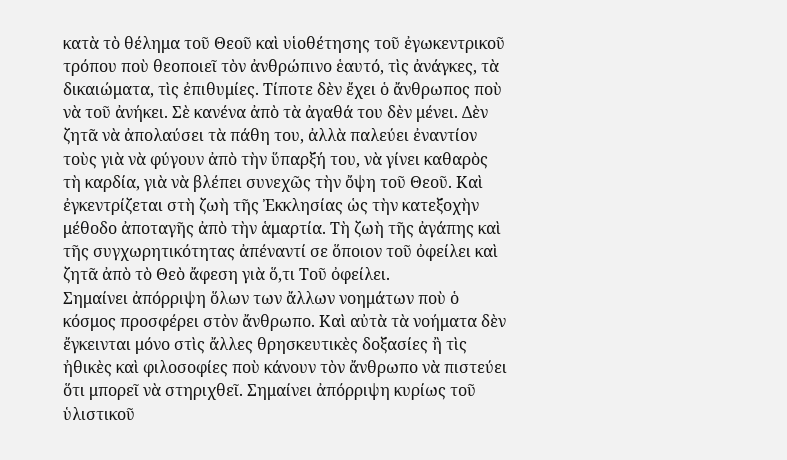κατὰ τὸ θέλημα τοῦ Θεοῦ καὶ υἱοθέτησης τοῦ ἐγωκεντρικοῦ τρόπου ποὺ θεοποιεῖ τὸν ἀνθρώπινο ἑαυτό, τὶς ἀνάγκες, τὰ δικαιώματα, τὶς ἐπιθυμίες. Τίποτε δὲν ἔχει ὁ ἄνθρωπος ποὺ νὰ τοῦ ἀνήκει. Σὲ κανένα ἀπὸ τὰ ἀγαθά του δὲν μένει. Δὲν ζητᾶ νὰ ἀπολαύσει τὰ πάθη του, ἀλλὰ παλεύει ἐναντίον τοὺς γιὰ νὰ φύγουν ἀπὸ τὴν ὕπαρξή του, νὰ γίνει καθαρὸς τὴ καρδία, γιὰ νὰ βλέπει συνεχῶς τὴν ὄψη τοῦ Θεοῦ. Καὶ ἐγκεντρίζεται στὴ ζωὴ τῆς Ἐκκλησίας ὡς τὴν κατεξοχὴν μέθοδο ἀποταγῆς ἀπὸ τὴν ἁμαρτία. Τὴ ζωὴ τῆς ἀγάπης καὶ τῆς συγχωρητικότητας ἀπέναντί σε ὅποιον τοῦ ὀφείλει καὶ ζητᾶ ἀπὸ τὸ Θεὸ ἄφεση γιὰ ὅ,τι Τοῦ ὀφείλει.
Σημαίνει ἀπόρριψη ὅλων των ἄλλων νοημάτων ποὺ ὁ κόσμος προσφέρει στὸν ἄνθρωπο. Καὶ αὐτὰ τὰ νοήματα δὲν ἔγκεινται μόνο στὶς ἄλλες θρησκευτικὲς δοξασίες ἢ τὶς ἠθικὲς καὶ φιλοσοφίες ποὺ κάνουν τὸν ἄνθρωπο νὰ πιστεύει ὅτι μπορεῖ νὰ στηριχθεῖ. Σημαίνει ἀπόρριψη κυρίως τοῦ ὑλιστικοῦ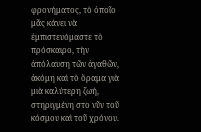φρονήματος, τὸ ὁποῖο μᾶς κάνει νὰ ἐμπιστευόμαστε τὸ πρόσκαιρο, τὴν ἀπόλαυση τῶν ἀγαθῶν, ἀκόμη καὶ τὸ ὅραμα γιὰ μιὰ καλύτερη ζωή, στηριγμένη στο νῦν τοῦ κόσμου καὶ τοῦ χρόνου.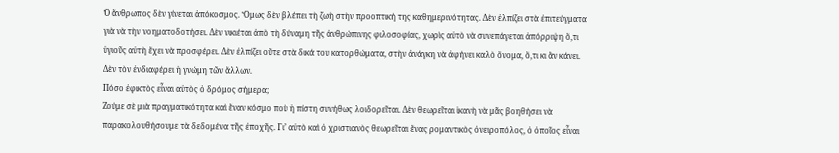Ὁ ἄνθρωπος δὲν γίνεται ἀπόκοσμος. Ὅμως δὲν βλέπει τὴ ζωὴ στὴν προοπτική της καθημερινότητας. Δὲν ἐλπίζει στὰ ἐπιτεύγματα γιὰ νὰ τὴν νοηματοδοτήσει. Δὲν νικιέται ἀπὸ τὴ δύναμη τῆς ἀνθρώπινης φιλοσοφίας, χωρὶς αὐτὸ νὰ συνεπάγεται ἀπόρριψη ὅ,τι ὑγιοῦς αὐτὴ ἔχει νὰ προσφέρει. Δὲν ἐλπίζει οὔτε στὰ δικά του κατορθώματα, στὴν ἀνάγκη νὰ ἀφήνει καλὸ ὄνομα, ὅ,τι κι ἂν κάνει. Δὲν τὸν ἐνδιαφέρει ἡ γνώμη τῶν ἄλλων.
Πόσο ἐφικτὸς εἶναι αὐτὸς ὁ δρόμος σήμερα;
Ζούμε σὲ μιὰ πραγματικότητα καὶ ἕναν κόσμο ποὺ ἡ πίστη συνήθως λοιδορεῖται. Δὲν θεωρεῖται ἱκανὴ νὰ μᾶς βοηθήσει νὰ παρακολουθήσουμε τὰ δεδομένα τῆς ἐποχῆς. Γι’ αὐτὸ καὶ ὁ χριστιανὸς θεωρεῖται ἕνας ρομαντικὸς ὀνειροπόλος, ὁ ὁποῖος εἶναι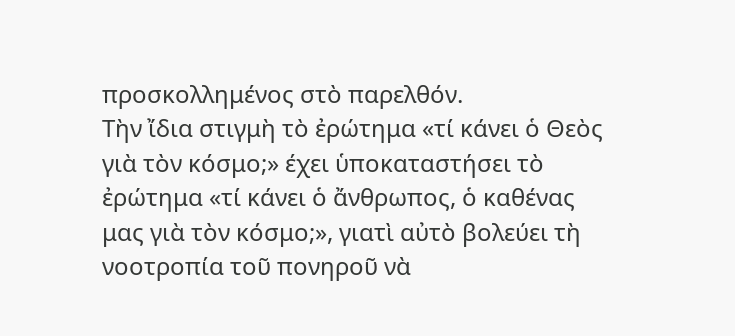προσκολλημένος στὸ παρελθόν.
Τὴν ἴδια στιγμὴ τὸ ἐρώτημα «τί κάνει ὁ Θεὸς γιὰ τὸν κόσμο;» έχει ὑποκαταστήσει τὸ ἐρώτημα «τί κάνει ὁ ἄνθρωπος, ὁ καθένας μας γιὰ τὸν κόσμο;», γιατὶ αὐτὸ βολεύει τὴ νοοτροπία τοῦ πονηροῦ νὰ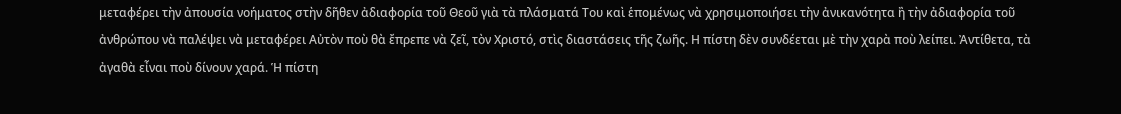μεταφέρει τὴν ἀπουσία νοήματος στὴν δῆθεν ἀδιαφορία τοῦ Θεοῦ γιὰ τὰ πλάσματά Του καὶ ἑπομένως νὰ χρησιμοποιήσει τὴν ἀνικανότητα ἢ τὴν ἀδιαφορία τοῦ ἀνθρώπου νὰ παλέψει νὰ μεταφέρει Αὐτὸν ποὺ θὰ ἔπρεπε νὰ ζεῖ, τὸν Χριστό, στὶς διαστάσεις τῆς ζωῆς. Η πίστη δὲν συνδέεται μὲ τὴν χαρὰ ποὺ λείπει. Ἀντίθετα, τὰ ἀγαθὰ εἶναι ποὺ δίνουν χαρά. Ἡ πίστη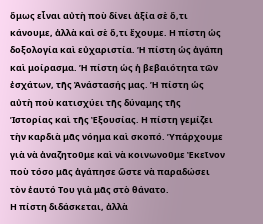ὅμως εἶναι αὐτὴ ποὺ δίνει ἀξία σὲ ὅ,τι κάνουμε, ἀλλὰ καὶ σὲ ὅ,τι ἔχουμε. Η πίστη ὡς δοξολογία καὶ εὐχαριστία. Ἡ πίστη ὡς ἀγάπη καὶ μοίρασμα. Ἡ πίστη ὡς ἡ βεβαιότητα τῶν ἐσχάτων, τῆς Ἀνάστασής μας. Ἡ πίστη ὡς αὐτὴ ποὺ κατισχύει τῆς δύναμης τῆς Ἱστορίας καὶ τῆς Ἐξουσίας. Η πίστη γεμίζει τὴν καρδιὰ μᾶς νόημα καὶ σκοπό. Ὑπάρχουμε γιὰ νὰ ἀναζητοῦμε καὶ νὰ κοινωνοῦμε Ἐκεῖνον ποὺ τόσο μᾶς ἀγάπησε ὥστε νὰ παραδώσει τὸν ἑαυτό Του γιὰ μᾶς στὸ θάνατο.
Η πίστη διδάσκεται, ἀλλὰ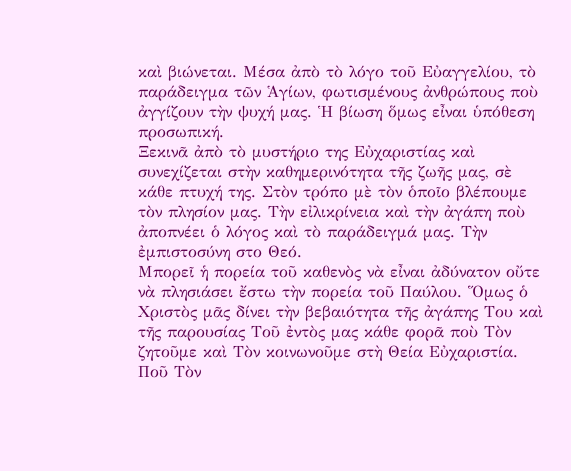καὶ βιώνεται. Μέσα ἀπὸ τὸ λόγο τοῦ Εὐαγγελίου, τὸ παράδειγμα τῶν Ἁγίων, φωτισμένους ἀνθρώπους ποὺ ἀγγίζουν τὴν ψυχή μας. Ἡ βίωση ὅμως εἶναι ὑπόθεση προσωπική.
Ξεκινᾶ ἀπὸ τὸ μυστήριο της Εὐχαριστίας καὶ συνεχίζεται στὴν καθημερινότητα τῆς ζωῆς μας, σὲ κάθε πτυχή της. Στὸν τρόπο μὲ τὸν ὁποῖο βλέπουμε τὸν πλησίον μας. Τὴν εἰλικρίνεια καὶ τὴν ἀγάπη ποὺ ἀποπνέει ὁ λόγος καὶ τὸ παράδειγμά μας. Τὴν ἐμπιστοσύνη στο Θεό.
Μπορεῖ ἡ πορεία τοῦ καθενὸς νὰ εἶναι ἀδύνατον οὔτε νὰ πλησιάσει ἔστω τὴν πορεία τοῦ Παύλου. Ὅμως ὁ Χριστὸς μᾶς δίνει τὴν βεβαιότητα τῆς ἀγάπης Του καὶ τῆς παρουσίας Τοῦ ἐντὸς μας κάθε φορᾶ ποὺ Τὸν ζητοῦμε καὶ Τὸν κοινωνοῦμε στὴ Θεία Εὐχαριστία. Ποῦ Τὸν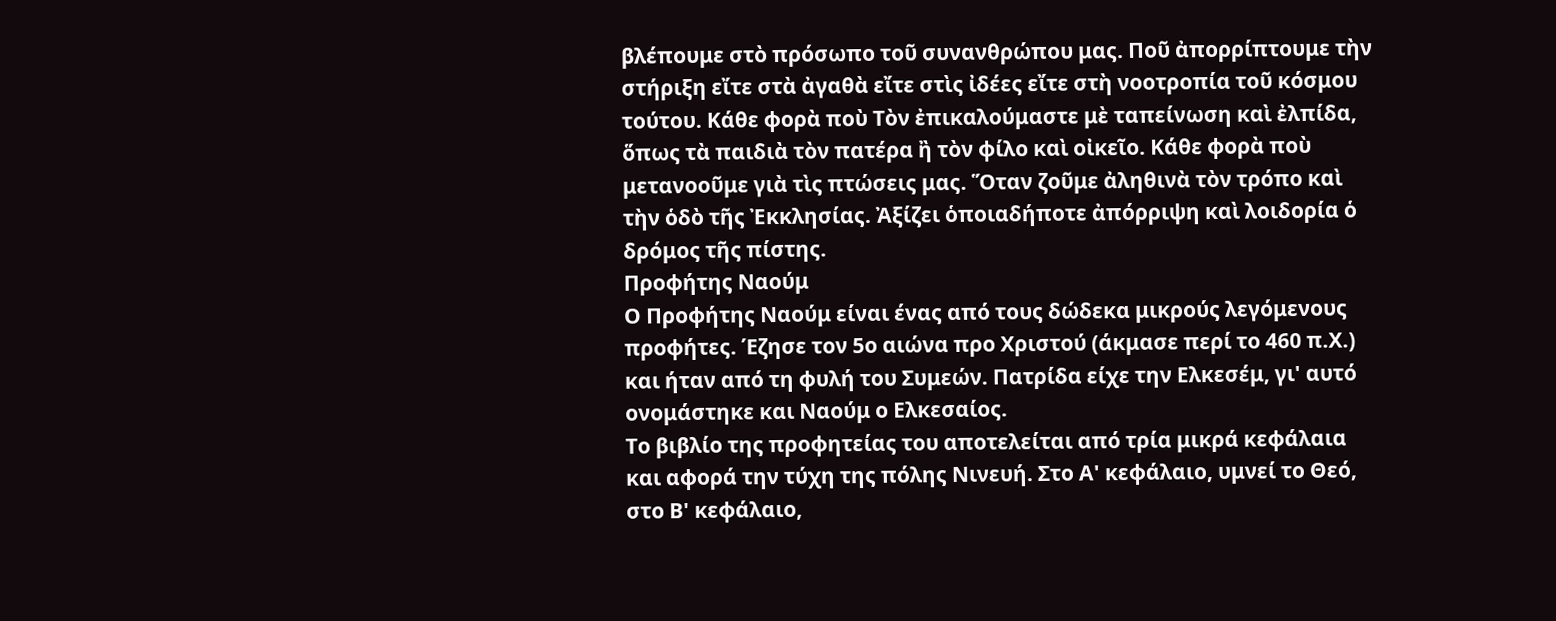βλέπουμε στὸ πρόσωπο τοῦ συνανθρώπου μας. Ποῦ ἀπορρίπτουμε τὴν στήριξη εἴτε στὰ ἀγαθὰ εἴτε στὶς ἰδέες εἴτε στὴ νοοτροπία τοῦ κόσμου τούτου. Κάθε φορὰ ποὺ Τὸν ἐπικαλούμαστε μὲ ταπείνωση καὶ ἐλπίδα, ὅπως τὰ παιδιὰ τὸν πατέρα ἢ τὸν φίλο καὶ οἰκεῖο. Κάθε φορὰ ποὺ μετανοοῦμε γιὰ τὶς πτώσεις μας. Ὅταν ζοῦμε ἀληθινὰ τὸν τρόπο καὶ τὴν ὁδὸ τῆς Ἐκκλησίας. Ἀξίζει ὁποιαδήποτε ἀπόρριψη καὶ λοιδορία ὁ δρόμος τῆς πίστης.
Προφήτης Ναούμ
Ο Προφήτης Ναούμ είναι ένας από τους δώδεκα μικρούς λεγόμενους προφήτες. Έζησε τον 5ο αιώνα προ Χριστού (άκμασε περί το 460 π.Χ.) και ήταν από τη φυλή του Συμεών. Πατρίδα είχε την Ελκεσέμ, γι' αυτό ονομάστηκε και Ναούμ ο Ελκεσαίος.
Το βιβλίο της προφητείας του αποτελείται από τρία μικρά κεφάλαια και αφορά την τύχη της πόλης Νινευή. Στο Α' κεφάλαιο, υμνεί το Θεό, στο Β' κεφάλαιο,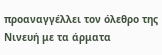προαναγγέλλει τον όλεθρο της Νινευή με τα άρματα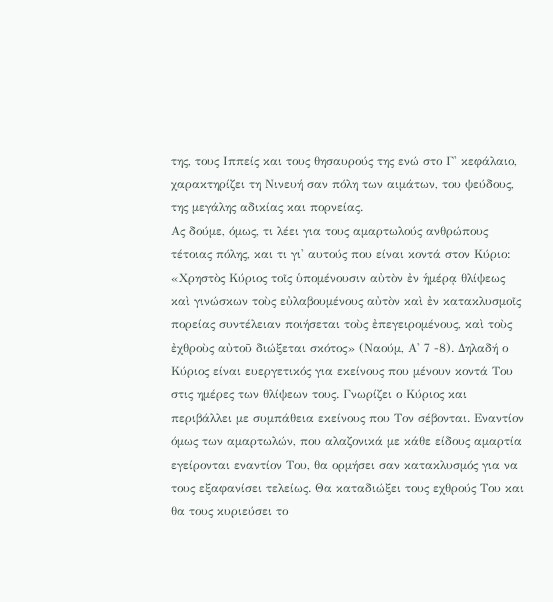της, τους Ιππείς και τους θησαυρούς της ενώ στο Γ' κεφάλαιο, χαρακτηρίζει τη Νινευή σαν πόλη των αιμάτων, του ψεύδους, της μεγάλης αδικίας και πορνείας.
Ας δούμε, όμως, τι λέει για τους αμαρτωλούς ανθρώπους τέτοιας πόλης, και τι γι' αυτούς που είναι κοντά στον Κύριο: «Χρηστὸς Κύριος τοῖς ὑπομένουσιν αὐτὸν ἐν ἡμέρᾳ θλίψεως καὶ γινώσκων τοὺς εὐλαβουμένους αὐτὸν καὶ ἐν κατακλυσμοῖς πορείας συντέλειαν ποιήσεται τοὺς ἐπεγειρομένους, καὶ τοὺς ἐχθροὺς αὐτοῦ διώξεται σκότος» (Ναούμ, Α' 7 -8). Δηλαδή ο Κύριος είναι ευεργετικός για εκείνους που μένουν κοντά Του στις ημέρες των θλίψεων τους. Γνωρίζει ο Κύριος και περιβάλλει με συμπάθεια εκείνους που Τον σέβονται. Εναντίον όμως των αμαρτωλών, που αλαζονικά με κάθε είδους αμαρτία εγείρονται εναντίον Του, θα ορμήσει σαν κατακλυσμός για να τους εξαφανίσει τελείως. Θα καταδιώξει τους εχθρούς Του και θα τους κυριεύσει το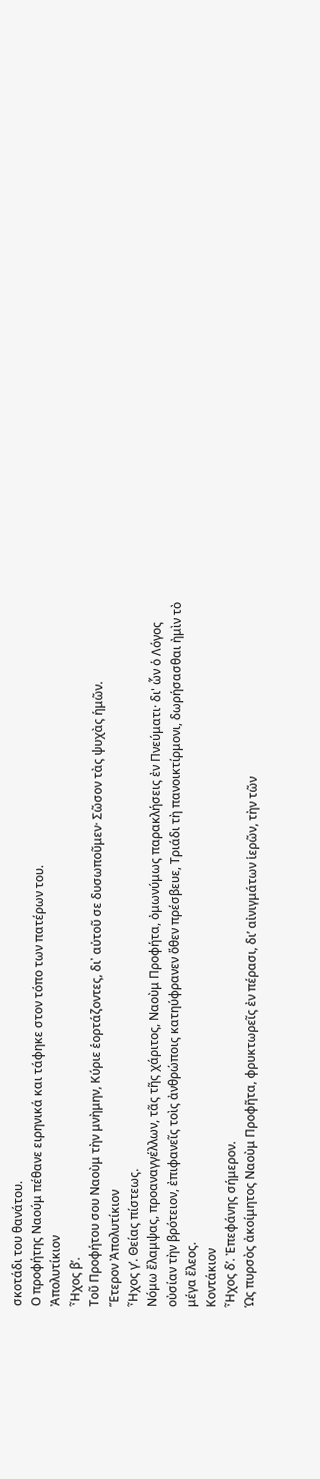σκοτάδι του θανάτου.
Ο προφήτης Ναούμ πέθανε ειρηνικά και τάφηκε στον τόπο των πατέρων του.
Ἀπολυτίκιον
Ἦχος β’.
Τοῦ Προφήτου σου Ναοὺμ τὴν μνὴμην, Κύριε ἑορτάζοντες, δι᾽ αὐτοῦ σε δυσωποῦμεν· Σῶσον τὰς ψυχὰς ἡμῶν.
Ἕτερον Ἀπολυτίκιον
Ἦχος γ’. Θείας πίστεως.
Νόμω ἔλαμψας, προαναγγέλλων, τᾶς τῆς χάριτος, Ναοὺμ Προφήτα, ὀμωνύμως παρακλήσεις ἐν Πνεύματι· δι' ὧν ὁ Λόγος οὐσίαν τὴν βρότειον, ἐπιφανεῖς τοὶς ἀνθρώποις κατηύφρανεν ὅθεν πρέσβευε, Τριάδι τὴ πανοικτίρμονι, δωρήσασθαι ἠμὶν τὸ μέγα ἔλεος.
Κοντάκιον
Ἦχος δ’. Ἐπεφάνης σήμερον.
Ὡς πυρσὸς ἀκοίμητος Ναοὺμ Προφῆτα, φρυκτωρεῖς ἐν πέρασι, δι’ αἰνιγμάτων ἱερῶν, τὴν τῶν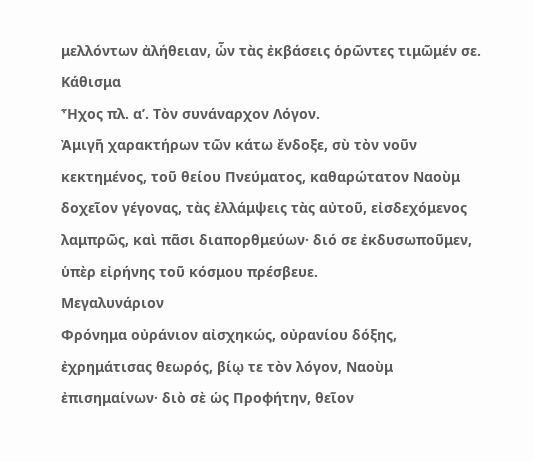μελλόντων ἀλήθειαν, ὧν τὰς ἐκβάσεις ὁρῶντες τιμῶμέν σε.
Κάθισμα
Ἦχος πλ. α’. Τὸν συνάναρχον Λόγον.
Ἀμιγῆ χαρακτήρων τῶν κάτω ἔνδοξε, σὺ τὸν νοῦν κεκτημένος, τοῦ θείου Πνεύματος, καθαρώτατον Ναοὺμ δοχεῖον γέγονας, τὰς ἐλλάμψεις τὰς αὐτοῦ, εἰσδεχόμενος λαμπρῶς, καὶ πᾶσι διαπορθμεύων· διό σε ἐκδυσωποῦμεν, ὑπὲρ εἰρήνης τοῦ κόσμου πρέσβευε.
Μεγαλυνάριον
Φρόνημα οὐράνιον αἰσχηκώς, οὐρανίου δόξης, ἐχρημάτισας θεωρός, βίῳ τε τὸν λόγον, Ναοὺμ ἐπισημαίνων· διὸ σὲ ὡς Προφήτην, θεῖον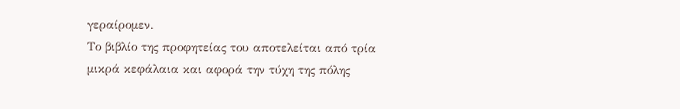γεραίρομεν.
Το βιβλίο της προφητείας του αποτελείται από τρία μικρά κεφάλαια και αφορά την τύχη της πόλης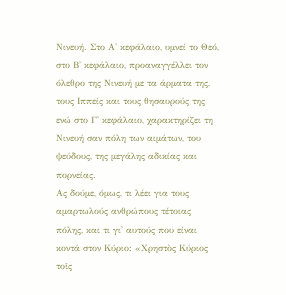Νινευή. Στο Α' κεφάλαιο, υμνεί το Θεό, στο Β' κεφάλαιο, προαναγγέλλει τον όλεθρο της Νινευή με τα άρματα της, τους Ιππείς και τους θησαυρούς της ενώ στο Γ' κεφάλαιο, χαρακτηρίζει τη Νινευή σαν πόλη των αιμάτων, του ψεύδους, της μεγάλης αδικίας και πορνείας.
Ας δούμε, όμως, τι λέει για τους αμαρτωλούς ανθρώπους τέτοιας πόλης, και τι γι' αυτούς που είναι κοντά στον Κύριο: «Χρηστὸς Κύριος τοῖς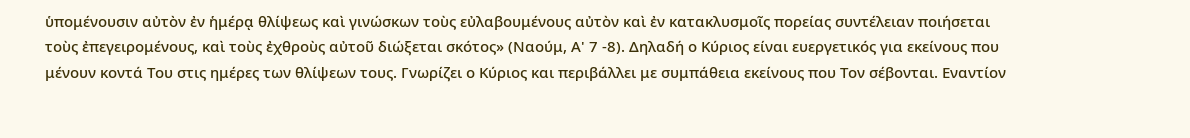ὑπομένουσιν αὐτὸν ἐν ἡμέρᾳ θλίψεως καὶ γινώσκων τοὺς εὐλαβουμένους αὐτὸν καὶ ἐν κατακλυσμοῖς πορείας συντέλειαν ποιήσεται τοὺς ἐπεγειρομένους, καὶ τοὺς ἐχθροὺς αὐτοῦ διώξεται σκότος» (Ναούμ, Α' 7 -8). Δηλαδή ο Κύριος είναι ευεργετικός για εκείνους που μένουν κοντά Του στις ημέρες των θλίψεων τους. Γνωρίζει ο Κύριος και περιβάλλει με συμπάθεια εκείνους που Τον σέβονται. Εναντίον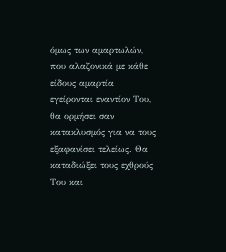όμως των αμαρτωλών, που αλαζονικά με κάθε είδους αμαρτία εγείρονται εναντίον Του, θα ορμήσει σαν κατακλυσμός για να τους εξαφανίσει τελείως. Θα καταδιώξει τους εχθρούς Του και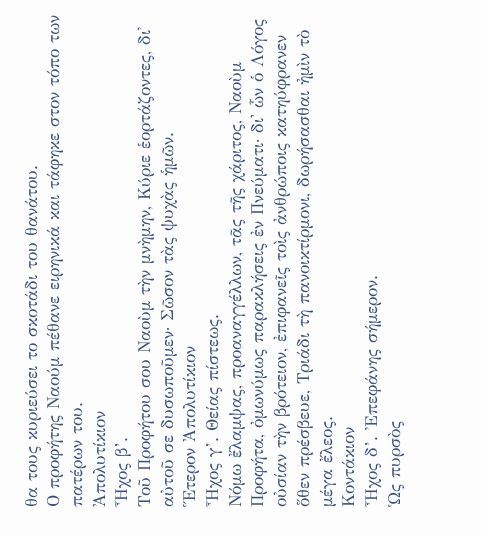θα τους κυριεύσει το σκοτάδι του θανάτου.
Ο προφήτης Ναούμ πέθανε ειρηνικά και τάφηκε στον τόπο των πατέρων του.
Ἀπολυτίκιον
Ἦχος β’.
Τοῦ Προφήτου σου Ναοὺμ τὴν μνὴμην, Κύριε ἑορτάζοντες, δι᾽ αὐτοῦ σε δυσωποῦμεν· Σῶσον τὰς ψυχὰς ἡμῶν.
Ἕτερον Ἀπολυτίκιον
Ἦχος γ’. Θείας πίστεως.
Νόμω ἔλαμψας, προαναγγέλλων, τᾶς τῆς χάριτος, Ναοὺμ Προφήτα, ὀμωνύμως παρακλήσεις ἐν Πνεύματι· δι' ὧν ὁ Λόγος οὐσίαν τὴν βρότειον, ἐπιφανεῖς τοὶς ἀνθρώποις κατηύφρανεν ὅθεν πρέσβευε, Τριάδι τὴ πανοικτίρμονι, δωρήσασθαι ἠμὶν τὸ μέγα ἔλεος.
Κοντάκιον
Ἦχος δ’. Ἐπεφάνης σήμερον.
Ὡς πυρσὸς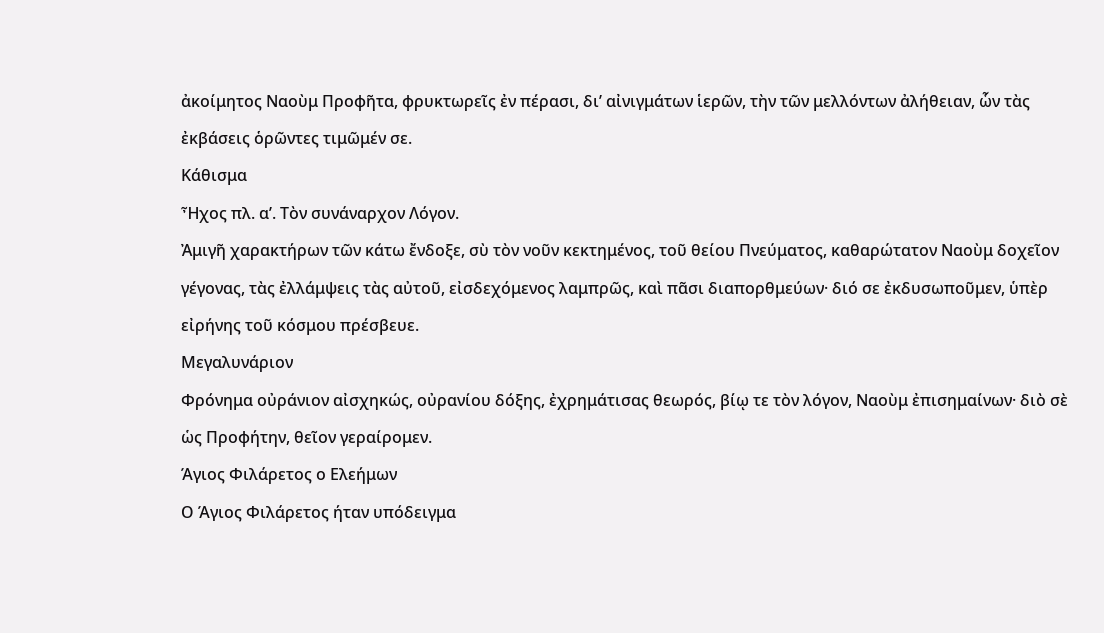ἀκοίμητος Ναοὺμ Προφῆτα, φρυκτωρεῖς ἐν πέρασι, δι’ αἰνιγμάτων ἱερῶν, τὴν τῶν μελλόντων ἀλήθειαν, ὧν τὰς ἐκβάσεις ὁρῶντες τιμῶμέν σε.
Κάθισμα
Ἦχος πλ. α’. Τὸν συνάναρχον Λόγον.
Ἀμιγῆ χαρακτήρων τῶν κάτω ἔνδοξε, σὺ τὸν νοῦν κεκτημένος, τοῦ θείου Πνεύματος, καθαρώτατον Ναοὺμ δοχεῖον γέγονας, τὰς ἐλλάμψεις τὰς αὐτοῦ, εἰσδεχόμενος λαμπρῶς, καὶ πᾶσι διαπορθμεύων· διό σε ἐκδυσωποῦμεν, ὑπὲρ εἰρήνης τοῦ κόσμου πρέσβευε.
Μεγαλυνάριον
Φρόνημα οὐράνιον αἰσχηκώς, οὐρανίου δόξης, ἐχρημάτισας θεωρός, βίῳ τε τὸν λόγον, Ναοὺμ ἐπισημαίνων· διὸ σὲ ὡς Προφήτην, θεῖον γεραίρομεν.
Άγιος Φιλάρετος ο Ελεήμων
Ο Άγιος Φιλάρετος ήταν υπόδειγμα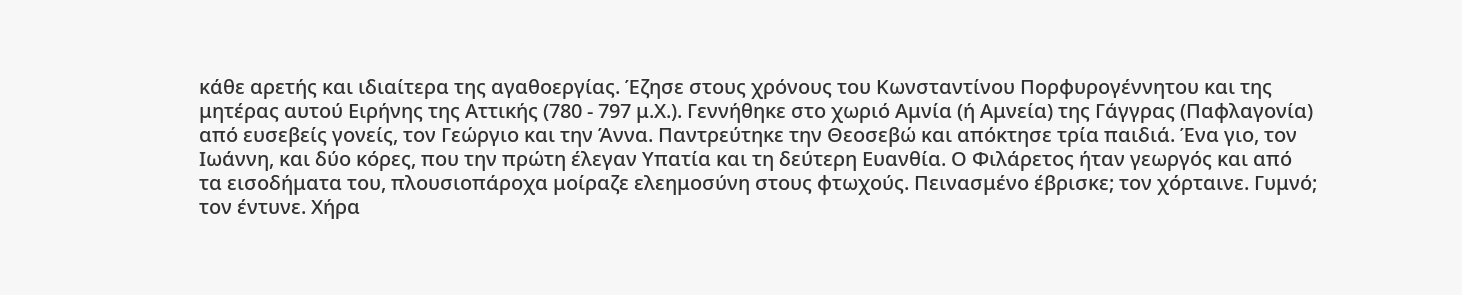κάθε αρετής και ιδιαίτερα της αγαθοεργίας. Έζησε στους χρόνους του Κωνσταντίνου Πορφυρογέννητου και της μητέρας αυτού Ειρήνης της Αττικής (780 - 797 μ.Χ.). Γεννήθηκε στο χωριό Αμνία (ή Αμνεία) της Γάγγρας (Παφλαγονία) από ευσεβείς γονείς, τον Γεώργιο και την Άννα. Παντρεύτηκε την Θεοσεβώ και απόκτησε τρία παιδιά. Ένα γιο, τον Ιωάννη, και δύο κόρες, που την πρώτη έλεγαν Υπατία και τη δεύτερη Ευανθία. Ο Φιλάρετος ήταν γεωργός και από τα εισοδήματα του, πλουσιοπάροχα μοίραζε ελεημοσύνη στους φτωχούς. Πεινασμένο έβρισκε; τον χόρταινε. Γυμνό; τον έντυνε. Χήρα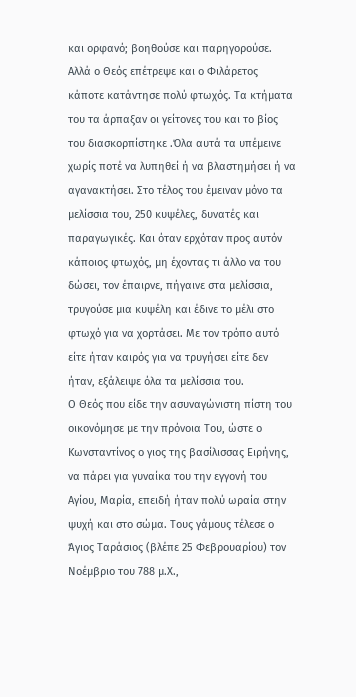και ορφανό; βοηθούσε και παρηγορούσε.
Αλλά ο Θεός επέτρεψε και ο Φιλάρετος κάποτε κατάντησε πολύ φτωχός. Τα κτήματα του τα άρπαξαν οι γείτονες του και το βίος του διασκορπίστηκε .Όλα αυτά τα υπέμεινε χωρίς ποτέ να λυπηθεί ή να βλαστημήσει ή να αγανακτήσει. Στο τέλος του έμειναν μόνο τα μελίσσια του, 250 κυψέλες, δυνατές και παραγωγικές. Και όταν ερχόταν προς αυτόν κάποιος φτωχός, μη έχοντας τι άλλο να του δώσει, τον έπαιρνε, πήγαινε στα μελίσσια, τρυγούσε μια κυψέλη και έδινε το μέλι στο φτωχό για να χορτάσει. Με τον τρόπο αυτό είτε ήταν καιρός για να τρυγήσει είτε δεν ήταν, εξάλειψε όλα τα μελίσσια του.
Ο Θεός που είδε την ασυναγώνιστη πίστη του οικονόμησε με την πρόνοια Του, ώστε ο Κωνσταντίνος ο γιος της βασίλισσας Ειρήνης, να πάρει για γυναίκα του την εγγονή του Αγίου, Μαρία, επειδή ήταν πολύ ωραία στην ψυχή και στο σώμα. Τους γάμους τέλεσε ο Άγιος Ταράσιος (βλέπε 25 Φεβρουαρίου) τον Νοέμβριο του 788 μ.Χ.,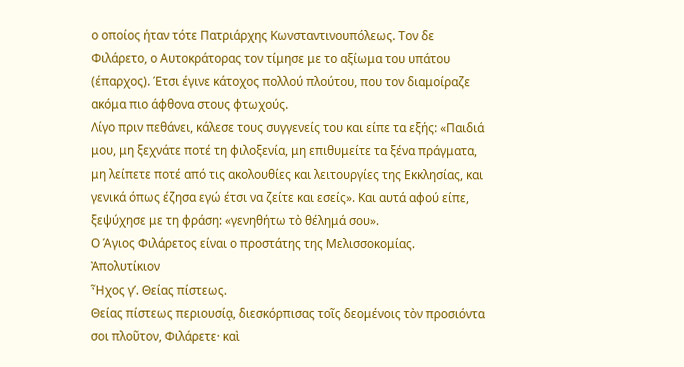ο οποίος ήταν τότε Πατριάρχης Κωνσταντινουπόλεως. Τον δε Φιλάρετο, ο Αυτοκράτορας τον τίμησε με το αξίωμα του υπάτου (έπαρχος). Έτσι έγινε κάτοχος πολλού πλούτου, που τον διαμοίραζε ακόμα πιο άφθονα στους φτωχούς.
Λίγο πριν πεθάνει, κάλεσε τους συγγενείς του και είπε τα εξής: «Παιδιά μου, μη ξεχνάτε ποτέ τη φιλοξενία, μη επιθυμείτε τα ξένα πράγματα, μη λείπετε ποτέ από τις ακολουθίες και λειτουργίες της Εκκλησίας, και γενικά όπως έζησα εγώ έτσι να ζείτε και εσείς». Και αυτά αφού είπε, ξεψύχησε με τη φράση: «γενηθήτω τὸ θέλημά σου».
Ο Άγιος Φιλάρετος είναι ο προστάτης της Μελισσοκομίας.
Ἀπολυτίκιον
Ἦχος γ’. Θείας πίστεως.
Θείας πίστεως περιουσίᾳ, διεσκόρπισας τοῖς δεομένοις τὸν προσιόντα σοι πλοῦτον, Φιλάρετε· καὶ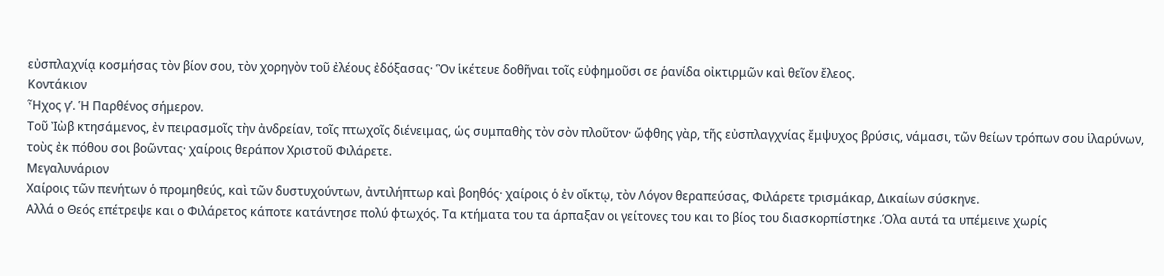εὐσπλαχνίᾳ κοσμήσας τὸν βίον σου, τὸν χορηγὸν τοῦ ἐλέους ἐδόξασας· Ὃν ἱκέτευε δοθῆναι τοῖς εὐφημοῦσι σε ῥανίδα οἰκτιρμῶν καὶ θεῖον ἔλεος.
Κοντάκιον
Ἦχος γ’. Ἡ Παρθένος σήμερον.
Τοῦ Ἰὼβ κτησάμενος, ἐν πειρασμοῖς τὴν ἀνδρείαν, τοῖς πτωχοῖς διένειμας, ὡς συμπαθὴς τὸν σὸν πλοῦτον· ὤφθης γὰρ, τῆς εὐσπλαγχνίας ἔμψυχος βρύσις, νάμασι, τῶν θείων τρόπων σου ἱλαρύνων, τοὺς ἐκ πόθου σοι βοῶντας· χαίροις θεράπον Χριστοῦ Φιλάρετε.
Μεγαλυνάριον
Χαίροις τῶν πενήτων ὁ προμηθεύς, καὶ τῶν δυστυχούντων, ἀντιλήπτωρ καὶ βοηθός· χαίροις ὁ ἐν οἴκτῳ, τὸν Λόγον θεραπεύσας, Φιλάρετε τρισμάκαρ, Δικαίων σύσκηνε.
Αλλά ο Θεός επέτρεψε και ο Φιλάρετος κάποτε κατάντησε πολύ φτωχός. Τα κτήματα του τα άρπαξαν οι γείτονες του και το βίος του διασκορπίστηκε .Όλα αυτά τα υπέμεινε χωρίς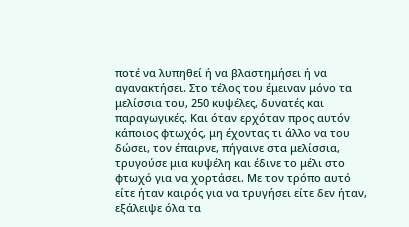ποτέ να λυπηθεί ή να βλαστημήσει ή να αγανακτήσει. Στο τέλος του έμειναν μόνο τα μελίσσια του, 250 κυψέλες, δυνατές και παραγωγικές. Και όταν ερχόταν προς αυτόν κάποιος φτωχός, μη έχοντας τι άλλο να του δώσει, τον έπαιρνε, πήγαινε στα μελίσσια, τρυγούσε μια κυψέλη και έδινε το μέλι στο φτωχό για να χορτάσει. Με τον τρόπο αυτό είτε ήταν καιρός για να τρυγήσει είτε δεν ήταν, εξάλειψε όλα τα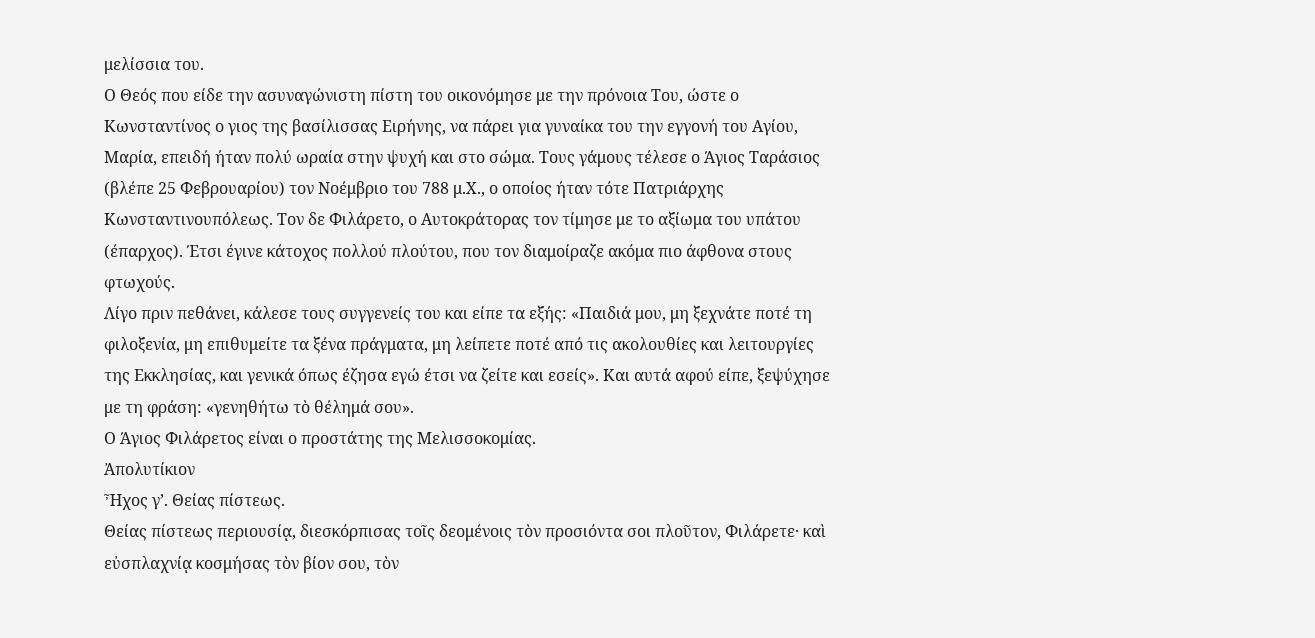μελίσσια του.
Ο Θεός που είδε την ασυναγώνιστη πίστη του οικονόμησε με την πρόνοια Του, ώστε ο Κωνσταντίνος ο γιος της βασίλισσας Ειρήνης, να πάρει για γυναίκα του την εγγονή του Αγίου, Μαρία, επειδή ήταν πολύ ωραία στην ψυχή και στο σώμα. Τους γάμους τέλεσε ο Άγιος Ταράσιος (βλέπε 25 Φεβρουαρίου) τον Νοέμβριο του 788 μ.Χ., ο οποίος ήταν τότε Πατριάρχης Κωνσταντινουπόλεως. Τον δε Φιλάρετο, ο Αυτοκράτορας τον τίμησε με το αξίωμα του υπάτου (έπαρχος). Έτσι έγινε κάτοχος πολλού πλούτου, που τον διαμοίραζε ακόμα πιο άφθονα στους φτωχούς.
Λίγο πριν πεθάνει, κάλεσε τους συγγενείς του και είπε τα εξής: «Παιδιά μου, μη ξεχνάτε ποτέ τη φιλοξενία, μη επιθυμείτε τα ξένα πράγματα, μη λείπετε ποτέ από τις ακολουθίες και λειτουργίες της Εκκλησίας, και γενικά όπως έζησα εγώ έτσι να ζείτε και εσείς». Και αυτά αφού είπε, ξεψύχησε με τη φράση: «γενηθήτω τὸ θέλημά σου».
Ο Άγιος Φιλάρετος είναι ο προστάτης της Μελισσοκομίας.
Ἀπολυτίκιον
Ἦχος γ’. Θείας πίστεως.
Θείας πίστεως περιουσίᾳ, διεσκόρπισας τοῖς δεομένοις τὸν προσιόντα σοι πλοῦτον, Φιλάρετε· καὶ εὐσπλαχνίᾳ κοσμήσας τὸν βίον σου, τὸν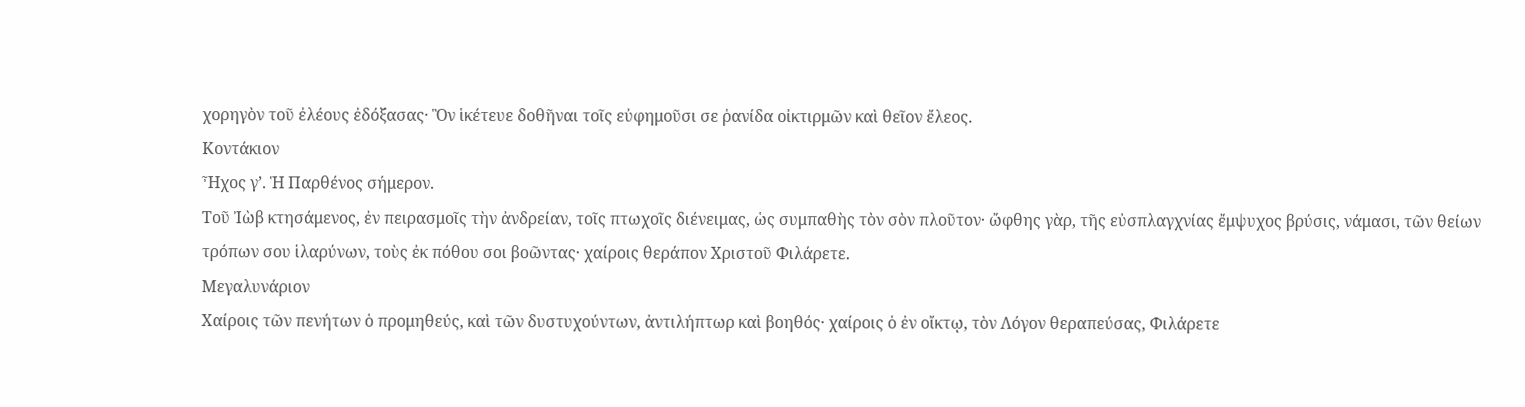χορηγὸν τοῦ ἐλέους ἐδόξασας· Ὃν ἱκέτευε δοθῆναι τοῖς εὐφημοῦσι σε ῥανίδα οἰκτιρμῶν καὶ θεῖον ἔλεος.
Κοντάκιον
Ἦχος γ’. Ἡ Παρθένος σήμερον.
Τοῦ Ἰὼβ κτησάμενος, ἐν πειρασμοῖς τὴν ἀνδρείαν, τοῖς πτωχοῖς διένειμας, ὡς συμπαθὴς τὸν σὸν πλοῦτον· ὤφθης γὰρ, τῆς εὐσπλαγχνίας ἔμψυχος βρύσις, νάμασι, τῶν θείων τρόπων σου ἱλαρύνων, τοὺς ἐκ πόθου σοι βοῶντας· χαίροις θεράπον Χριστοῦ Φιλάρετε.
Μεγαλυνάριον
Χαίροις τῶν πενήτων ὁ προμηθεύς, καὶ τῶν δυστυχούντων, ἀντιλήπτωρ καὶ βοηθός· χαίροις ὁ ἐν οἴκτῳ, τὸν Λόγον θεραπεύσας, Φιλάρετε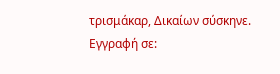τρισμάκαρ, Δικαίων σύσκηνε.
Εγγραφή σε: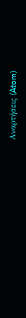Αναρτήσεις (Atom)